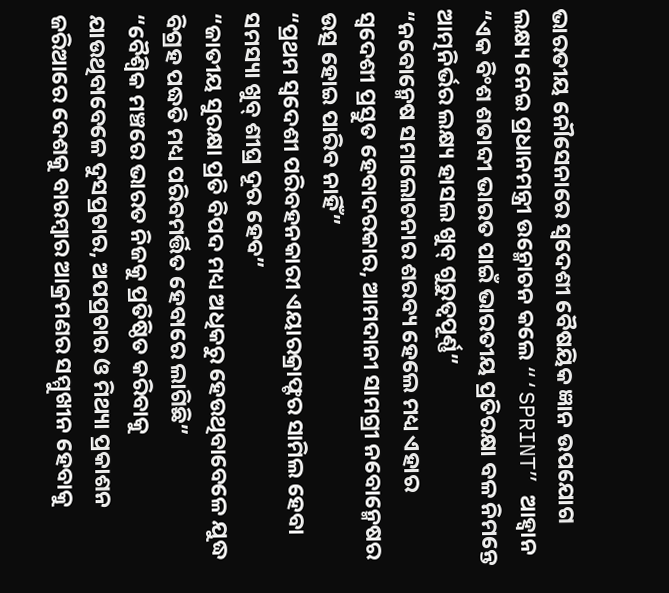ଭାରତୀୟ ନୌସେନାରେ ସ୍ୱଦେଶୀ ବୈଷୟିକ ଜ୍ଞାନ ଉପଯୋଗ ଲକ୍ଷ୍ୟ ନେଇ ପ୍ରଧାନମନ୍ତ୍ରୀ ଉନ୍ମୋଚନ କଲେ “‘SPRINT” ଆହ୍ୱାନ
“ଏକ ବିଂଶ ଶତାବ୍ଦୀ ଭାରତ ପାଇଁ ଭାରତୀୟ ପ୍ରତିରକ୍ଷା ବଳ ନିମନ୍ତେ ଆତ୍ମନିର୍ଭର ଲକ୍ଷ୍ୟ ହାସଲ ଖୁବ୍ ଗୁରୁତ୍ୱପୂର୍ଣ୍ଣ”
“ନବୋନ୍ମେଷ ସମାଲୋଚନାର ଶରବ୍ୟ ହେଲେ ମଧ୍ୟ ଏହାର ସ୍ୱଦେଶୀ ପ୍ରସ୍ତୁତ ହେବାଦରକାର, ଆମଦାନୀ ସାମଗ୍ରୀ ନବୋନ୍ମେଷର ଉତ୍ସ ହୋଇ ପାରିବ ନାହିଁ”
“ପ୍ରଥମ ସ୍ୱଦେଶୀ ପରିବହନକାରୀ ଏୟାରକ୍ରାଫ୍ଟର ସାମିଲ ହେବା ସମସ୍ୟା ଖୁବ୍ ଶୀଘ୍ର ଦୂର ହେବ”
“ଜାତୀୟ ସୁରକ୍ଷା ପ୍ରତି ବିପଦ ମଧ୍ୟ ଅଧିକରୁ ହେଉଥିବାବେଳେ ଯୁଦ୍ଧ ବିଗ୍ରହ ପଦ୍ଧତି ମଧ୍ୟ ପରିବମର୍ତ୍ତିତ ହେବାରେ ଲାଗିଛି”
“ବୈଶ୍ୱିକ ମଞ୍ଚରେ ଭାରତ ନିଜକୁ ପ୍ରତିଷ୍ଠିତ କରିବାକୁ ଯାଉଥିବାବେଳେ ଦୁସପ୍ରଚାର, ଅପପ୍ରଚାର ଓ ମିଥ୍ୟା ପ୍ରକାଶନ ଜରିଆରେ ଦେଶକୁ ବାରମ୍ବାର ଆକ୍ରମଣର ସମ୍ମୁଖୀନ ହେବାକୁ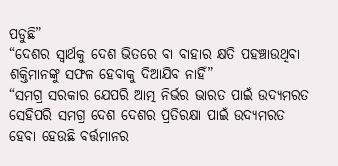ପଡୁଛି”
“ଦେଶର ସ୍ୱାର୍ଥକୁ ଦେଶ ଭିତରେ ବା ବାହାର କ୍ଷତି ପହଞ୍ଚାଉଥିବା ଶକ୍ତିମାନଙ୍କୁ ସଫଳ ହେବାକୁ ଦିଆଯିବ ନାହିଁ”
“ସମଗ୍ର ସରକାର ଯେପରି ଆତ୍ମ ନିର୍ଭର ଭାରତ ପାଇଁ ଉଦ୍ୟମରତ ସେହିପରି ସମଗ୍ର ଦେଶ ଦେଶର ପ୍ରତିରକ୍ଷା ପାଇଁ ଉଦ୍ୟମରତ ହେବା ହେଉଛି ବର୍ତ୍ତମାନର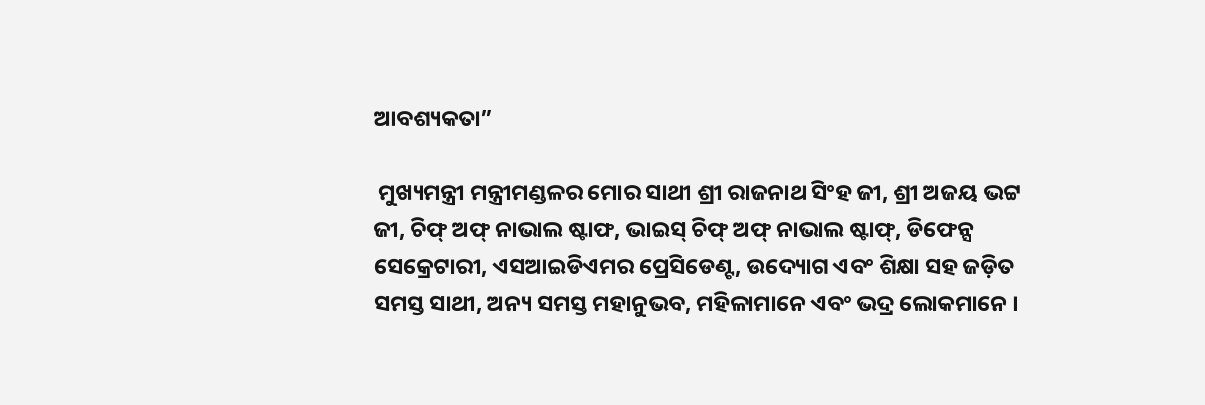ଆବଶ୍ୟକତା”

 ମୁଖ୍ୟମନ୍ତ୍ରୀ ମନ୍ତ୍ରୀମଣ୍ଡଳର ମୋର ସାଥୀ ଶ୍ରୀ ରାଜନାଥ ସିଂହ ଜୀ, ଶ୍ରୀ ଅଜୟ ଭଟ୍ଟ ଜୀ, ଚିଫ୍ ଅଫ୍ ନାଭାଲ ଷ୍ଟାଫ, ଭାଇସ୍ ଚିଫ୍ ଅଫ୍ ନାଭାଲ ଷ୍ଟାଫ୍, ଡିଫେନ୍ସ ସେକ୍ରେଟାରୀ, ଏସଆଇଡିଏମର ପ୍ରେସିଡେଣ୍ଟ, ଉଦ୍ୟୋଗ ଏବଂ ଶିକ୍ଷା ସହ ଜଡ଼ିତ ସମସ୍ତ ସାଥୀ, ଅନ୍ୟ ସମସ୍ତ ମହାନୁଭବ, ମହିଳାମାନେ ଏବଂ ଭଦ୍ର ଲୋକମାନେ ।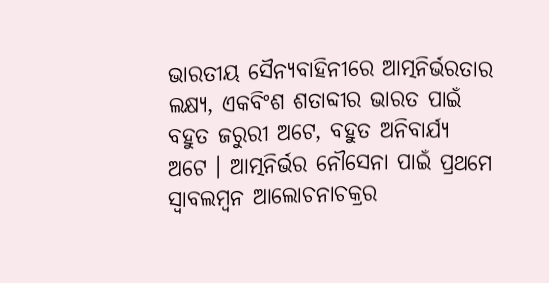ଭାରତୀୟ ସୈନ୍ୟବାହିନୀରେ ଆତ୍ମନିର୍ଭରତାର ଲକ୍ଷ୍ୟ, ଏକବିଂଶ ଶତାବ୍ଦୀର ଭାରତ ପାଇଁ ବହୁତ ଜରୁରୀ ଅଟେ, ବହୁତ ଅନିବାର୍ଯ୍ୟ ଅଟେ । ଆତ୍ମନିର୍ଭର ନୌସେନା ପାଇଁ ପ୍ରଥମେ ସ୍ୱାବଲମ୍ବନ ଆଲୋଚନାଚକ୍ରର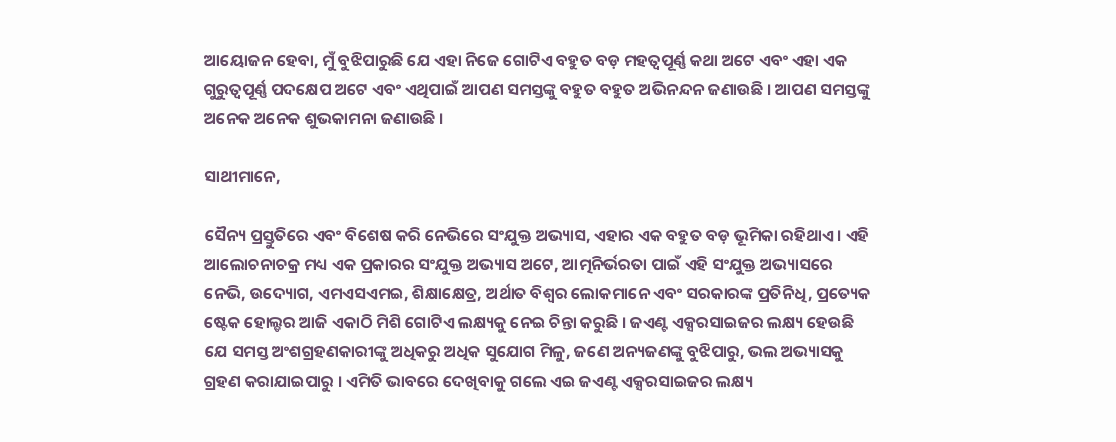ଆୟୋଜନ ହେବା, ମୁଁ ବୁଝିପାରୁଛି ଯେ ଏହା ନିଜେ ଗୋଟିଏ ବହୁତ ବଡ଼ ମହତ୍ୱପୂର୍ଣ୍ଣ କଥା ଅଟେ ଏବଂ ଏହା ଏକ ଗୁରୁତ୍ୱପୂର୍ଣ୍ଣ ପଦକ୍ଷେପ ଅଟେ ଏବଂ ଏଥିପାଇଁ ଆପଣ ସମସ୍ତଙ୍କୁ ବହୁତ ବହୁତ ଅଭିନନ୍ଦନ ଜଣାଉଛି । ଆପଣ ସମସ୍ତଙ୍କୁ ଅନେକ ଅନେକ ଶୁଭକାମନା ଜଣାଉଛି ।

ସାଥୀମାନେ,

ସୈନ୍ୟ ପ୍ରସ୍ତୁତିରେ ଏବଂ ବିଶେଷ କରି ନେଭିରେ ସଂଯୁକ୍ତ ଅଭ୍ୟାସ, ଏହାର ଏକ ବହୁତ ବଡ଼ ଭୂମିକା ରହିଥାଏ । ଏହି ଆଲୋଚନାଚକ୍ର ମଧ୍ୟ ଏକ ପ୍ରକାରର ସଂଯୁକ୍ତ ଅଭ୍ୟାସ ଅଟେ, ଆତ୍ମନିର୍ଭରତା ପାଇଁ ଏହି ସଂଯୁକ୍ତ ଅଭ୍ୟାସରେ ନେଭି, ଉଦ୍ୟୋଗ, ଏମଏସଏମଇ, ଶିକ୍ଷାକ୍ଷେତ୍ର, ଅର୍ଥାତ ବିଶ୍ୱର ଲୋକମାନେ ଏବଂ ସରକାରଙ୍କ ପ୍ରତିନିଧି, ପ୍ରତ୍ୟେକ ଷ୍ଟେକ ହୋଲ୍ଡର ଆଜି ଏକାଠି ମିଶି ଗୋଟିଏ ଲକ୍ଷ୍ୟକୁ ନେଇ ଚିନ୍ତା କରୁଛି । ଜଏଣ୍ଟ ଏକ୍ସରସାଇଜର ଲକ୍ଷ୍ୟ ହେଉଛି ଯେ ସମସ୍ତ ଅଂଶଗ୍ରହଣକାରୀଙ୍କୁ ଅଧିକରୁ ଅଧିକ ସୁଯୋଗ ମିଳୁ, ଜଣେ ଅନ୍ୟଜଣଙ୍କୁ ବୁଝିପାରୁ, ଭଲ ଅଭ୍ୟାସକୁ ଗ୍ରହଣ କରାଯାଇପାରୁ । ଏମିତି ଭାବରେ ଦେଖିବାକୁ ଗଲେ ଏଇ ଜଏଣ୍ଟ ଏକ୍ସରସାଇଜର ଲକ୍ଷ୍ୟ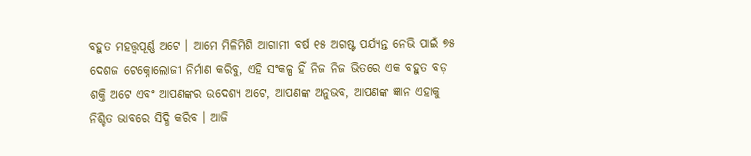ବହୁତ ମହତ୍ତ୍ୱପୂର୍ଣ୍ଣ ଅଟେ । ଆମେ ମିଳିମିଶି ଆଗାମୀ ବର୍ଷ ୧୫ ଅଗଷ୍ଟ ପର୍ଯ୍ୟନ୍ତ ନେଭି ପାଇଁ ୭୫ ଦେଶଜ ଟେକ୍ନୋଲୋଜୀ ନିର୍ମାଣ କରିବୁ, ଏହି ସଂକଳ୍ପ ହିଁ ନିଜ ନିଜ ଭିତରେ ଏକ ବହୁତ ବଡ଼ ଶକ୍ତି ଅଟେ ଏବଂ ଆପଣଙ୍କର ଉଦେଶ୍ୟ ଅଟେ, ଆପଣଙ୍କ ଅନୁଭବ, ଆପଣଙ୍କ ଜ୍ଞାନ ଏହାକୁ ନିଶ୍ଚିତ ଭାବରେ ସିଦ୍ଧି କରିବ । ଆଜି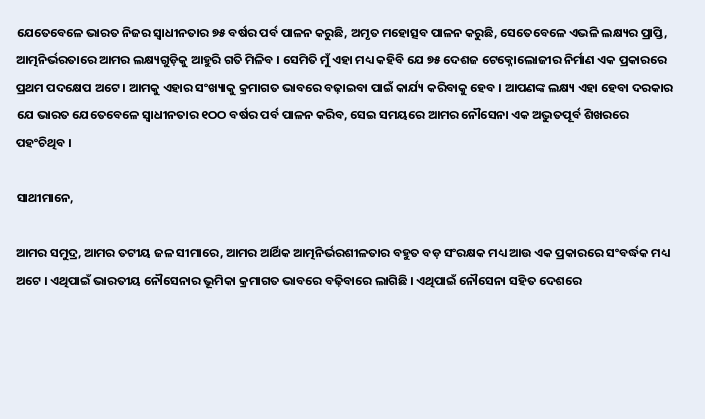ଯେତେବେଳେ ଭାରତ ନିଜର ସ୍ୱାଧୀନତାର ୭୫ ବର୍ଷର ପର୍ବ ପାଳନ କରୁଛି, ଅମୃତ ମହୋତ୍ସବ ପାଳନ କରୁଛି, ସେତେବେଳେ ଏଭଳି ଲକ୍ଷ୍ୟର ପ୍ରାପ୍ତି, ଆତ୍ମନିର୍ଭରତାରେ ଆମର ଲକ୍ଷ୍ୟଗୁଡ଼ିକୁ ଆହୁରି ଗତି ମିଳିବ । ସେମିତି ମୁଁ ଏହା ମଧ୍ୟ କହିବି ଯେ ୭୫ ଦେଶଜ ଟେକ୍ନୋଲୋଜୀର ନିର୍ମାଣ ଏକ ପ୍ରକାରରେ ପ୍ରଥମ ପଦକ୍ଷେପ ଅଟେ । ଆମକୁ ଏହାର ସଂଖ୍ୟାକୁ କ୍ରମାଗତ ଭାବରେ ବଢ଼ାଇବା ପାଇଁ କାର୍ଯ୍ୟ କରିବାକୁ ହେବ । ଆପଣଙ୍କ ଲକ୍ଷ୍ୟ ଏହା ହେବା ଦରକାର ଯେ ଭାରତ ଯେତେବେଳେ ସ୍ୱାଧୀନତାର ୧ଠଠ ବର୍ଷର ପର୍ବ ପାଳନ କରିବ, ସେଇ ସମୟରେ ଆମର ନୌସେନା ଏକ ଅଦ୍ଭୁତପୂର୍ବ ଶିଖରରେ ପହଂଚିଥିବ ।

ସାଥୀମାନେ,

ଆମର ସମୁଦ୍ର, ଆମର ତଟୀୟ ଜଳ ସୀମାରେ, ଆମର ଆର୍ଥିକ ଆତ୍ମନିର୍ଭରଶୀଳତାର ବହୁତ ବଡ଼ ସଂରକ୍ଷକ ମଧ୍ୟ ଆଉ ଏକ ପ୍ରକାରରେ ସଂବର୍ଦ୍ଧକ ମଧ୍ୟ ଅଟେ । ଏଥିପାଇଁ ଭାରତୀୟ ନୌସେନାର ଭୂମିକା କ୍ରମାଗତ ଭାବରେ ବଢ଼ିବାରେ ଲାଗିଛି । ଏଥିପାଇଁ ନୌସେନା ସହିତ ଦେଶରେ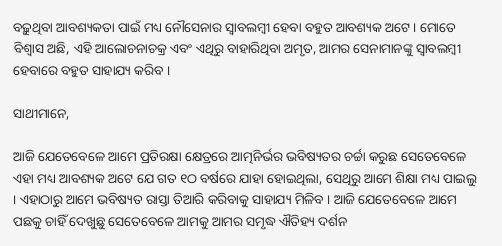ବଢ଼ୁଥିବା ଆବଶ୍ୟକତା ପାଇଁ ମଧ୍ୟ ନୌସେନାର ସ୍ୱାବଲମ୍ବୀ ହେବା ବହୁତ ଆବଶ୍ୟକ ଅଟେ । ମୋତେ ବିଶ୍ୱାସ ଅଛି, ଏହି ଆଲୋଚନାଚକ୍ର ଏବଂ ଏଥିରୁ ବାହାରିଥିବା ଅମୃତ, ଆମର ସେନାମାନଙ୍କୁ ସ୍ୱାବଲମ୍ବୀ ହେବାରେ ବହୁତ ସାହାଯ୍ୟ କରିବ ।

ସାଥୀମାନେ,

ଆଜି ଯେତେବେଳେ ଆମେ ପ୍ରତିରକ୍ଷା କ୍ଷେତ୍ରରେ ଆତ୍ମନିର୍ଭର ଭବିଷ୍ୟତର ଚର୍ଚ୍ଚା କରୁଛ ସେତେବେଳେ ଏହା ମଧ୍ୟ ଆବଶ୍ୟକ ଅଟେ ଯେ ଗତ ୧ଠ ବର୍ଷରେ ଯାହା ହୋଇଥିଲା, ସେଥିରୁ ଆମେ ଶିକ୍ଷା ମଧ୍ୟ ପାଇଲୁ । ଏହାଠାରୁ ଆମେ ଭବିଷ୍ୟତ ରାସ୍ତା ତିଆରି କରିବାକୁ ସାହାଯ୍ୟ ମିଳିବ । ଆଜି ଯେତେବେଳେ ଆମେ ପଛକୁ ଚାହିଁ ଦେଖୁଛୁ ସେତେବେଳେ ଆମକୁ ଆମର ସମୃଦ୍ଧ ଐତିହ୍ୟ ଦର୍ଶନ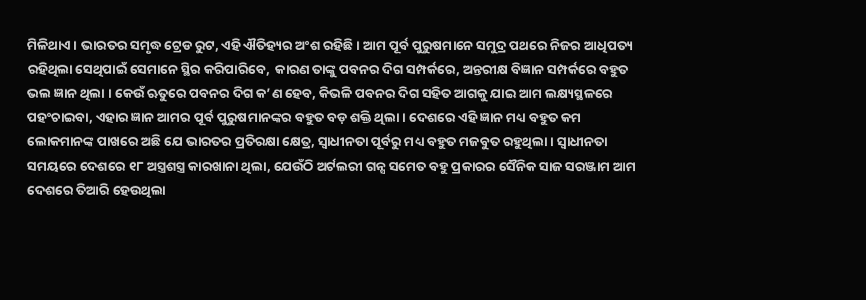ମିଳିଥାଏ । ଭାରତର ସମୃଦ୍ଧ ଟ୍ରେଡ ରୁଟ, ଏହି ଐତିହ୍ୟର ଅଂଶ ରହିଛି । ଆମ ପୂର୍ବ ପୁରୁଷମାନେ ସମୁଦ୍ର ପଥରେ ନିଜର ଆଧିପତ୍ୟ ରହିଥିଲା ସେଥିପାଇଁ ସେମାନେ ସ୍ଥିର କରିପାରିବେ,  କାରଣ ତାଙ୍କୁ ପବନର ଦିଗ ସମ୍ପର୍କରେ, ଅନ୍ତରୀକ୍ଷ ବିଜ୍ଞାନ ସମ୍ପର୍କରେ ବହୁତ ଭଲ ଜ୍ଞାନ ଥିଲା । କେଉଁ ଋତୁରେ ପବନର ଦିଗ କ’ଣ ହେବ, କିଭଳି ପବନର ଦିଗ ସହିତ ଆଗକୁ ଯାଇ ଆମ ଲକ୍ଷ୍ୟସ୍ଥଳରେ ପହଂଚାଇବା, ଏହାର ଜ୍ଞାନ ଆମର ପୂର୍ବ ପୁରୁଷମାନଙ୍କର ବହୁତ ବଡ଼ ଶକ୍ତି ଥିଲା । ଦେଶରେ ଏହି ଜ୍ଞାନ ମଧ୍ୟ ବହୁତ କମ ଲୋକମାନଙ୍କ ପାଖରେ ଅଛି ଯେ ଭାରତର ପ୍ରତିରକ୍ଷା କ୍ଷେତ୍ର, ସ୍ୱାଧୀନତା ପୂର୍ବରୁ ମଧ୍ୟ ବହୁତ ମଜବୁତ ରହୁଥିଲା । ସ୍ୱାଧୀନତା ସମୟରେ ଦେଶରେ ୧୮ ଅସ୍ତ୍ରଶସ୍ତ୍ର କାରଖାନା ଥିଲା, ଯେଉଁଠି ଅର୍ଟଲରୀ ଗନ୍ସ ସମେତ ବହୁ ପ୍ରକାରର ସୈନିକ ସାଜ ସରଞ୍ଜାମ ଆମ ଦେଶରେ ତିଆରି ହେଉଥିଲା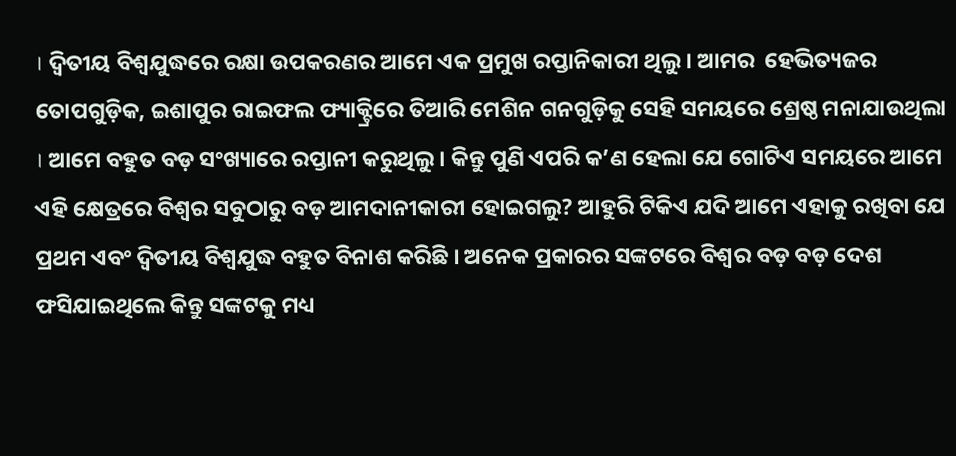। ଦ୍ୱିତୀୟ ବିଶ୍ୱଯୁଦ୍ଧରେ ରକ୍ଷା ଉପକରଣର ଆମେ ଏକ ପ୍ରମୁଖ ରପ୍ତାନିକାରୀ ଥିଲୁ । ଆମର  ହେଭିତ୍ୟଜର ତୋପଗୁଡ଼ିକ, ଇଶାପୁର ରାଇଫଲ ଫ୍ୟାକ୍ଟ୍ରିରେ ତିଆରି ମେଶିନ ଗନଗୁଡ଼ିକୁ ସେହି ସମୟରେ ଶ୍ରେଷ୍ଠ ମନାଯାଉଥିଲା । ଆମେ ବହୁତ ବଡ଼ ସଂଖ୍ୟାରେ ରପ୍ତାନୀ କରୁଥିଲୁ । କିନ୍ତୁ ପୁଣି ଏପରି କ’ଣ ହେଲା ଯେ ଗୋଟିଏ ସମୟରେ ଆମେ ଏହି କ୍ଷେତ୍ରରେ ବିଶ୍ୱର ସବୁଠାରୁ ବଡ଼ ଆମଦାନୀକାରୀ ହୋଇଗଲୁ? ଆହୁରି ଟିକିଏ ଯଦି ଆମେ ଏହାକୁ ରଖିବା ଯେ ପ୍ରଥମ ଏବଂ ଦ୍ୱିତୀୟ ବିଶ୍ୱଯୁଦ୍ଧ ବହୁତ ବିନାଶ କରିଛି । ଅନେକ ପ୍ରକାରର ସଙ୍କଟରେ ବିଶ୍ୱର ବଡ଼ ବଡ଼ ଦେଶ ଫସିଯାଇଥିଲେ କିନ୍ତୁ ସଙ୍କଟକୁ ମଧ୍ୟ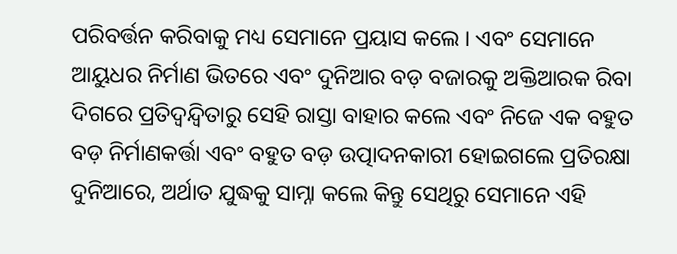ପରିବର୍ତ୍ତନ କରିବାକୁ ମଧ୍ୟ ସେମାନେ ପ୍ରୟାସ କଲେ । ଏବଂ ସେମାନେ ଆୟୁଧର ନିର୍ମାଣ ଭିତରେ ଏବଂ ଦୁନିଆର ବଡ଼ ବଜାରକୁ ଅକ୍ତିଆରକ ରିବା ଦିଗରେ ପ୍ରତିଦ୍ୱନ୍ଦ୍ୱିତାରୁ ସେହି ରାସ୍ତା ବାହାର କଲେ ଏବଂ ନିଜେ ଏକ ବହୁତ ବଡ଼ ନିର୍ମାଣକର୍ତ୍ତା ଏବଂ ବହୁତ ବଡ଼ ଉତ୍ପାଦନକାରୀ ହୋଇଗଲେ ପ୍ରତିରକ୍ଷା ଦୁନିଆରେ, ଅର୍ଥାତ ଯୁଦ୍ଧକୁ ସାମ୍ନା କଲେ କିନ୍ତୁ ସେଥିରୁ ସେମାନେ ଏହି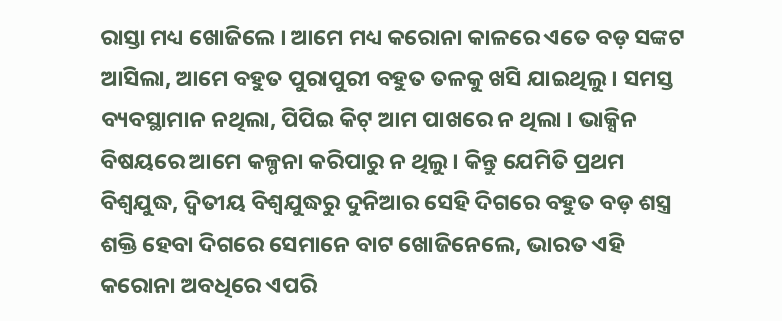ରାସ୍ତା ମଧ୍ୟ ଖୋଜିଲେ । ଆମେ ମଧ୍ୟ କରୋନା କାଳରେ ଏତେ ବଡ଼ ସଙ୍କଟ ଆସିଲା, ଆମେ ବହୁତ ପୁରାପୁରୀ ବହୁତ ତଳକୁ ଖସି ଯାଇଥିଲୁ । ସମସ୍ତ ବ୍ୟବସ୍ଥାମାନ ନଥିଲା, ପିପିଇ କିଟ୍ ଆମ ପାଖରେ ନ ଥିଲା । ଭାକ୍ସିନ ବିଷୟରେ ଆମେ କଳ୍ପନା କରିପାରୁ ନ ଥିଲୁ । କିନ୍ତୁ ଯେମିତି ପ୍ରଥମ ବିଶ୍ୱଯୁଦ୍ଧ, ଦ୍ୱିତୀୟ ବିଶ୍ୱଯୁଦ୍ଧରୁ ଦୁନିଆର ସେହି ଦିଗରେ ବହୁତ ବଡ଼ ଶସ୍ତ୍ର ଶକ୍ତି ହେବା ଦିଗରେ ସେମାନେ ବାଟ ଖୋଜିନେଲେ, ଭାରତ ଏହି କରୋନା ଅବଧିରେ ଏପରି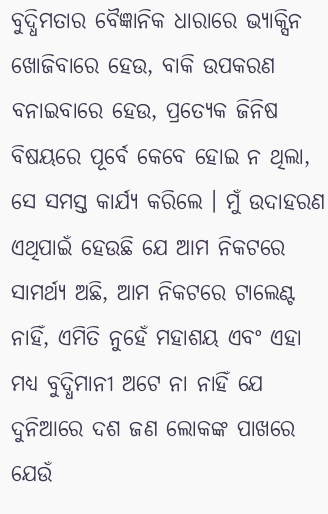ବୁଦ୍ଧିମତାର ବୈଜ୍ଞାନିକ ଧାରାରେ ଭ୍ୟାକ୍ସିନ ଖୋଜିବାରେ ହେଉ, ବାକି ଉପକରଣ ବନାଇବାରେ ହେଉ, ପ୍ରତ୍ୟେକ ଜିନିଷ ବିଷୟରେ ପୂର୍ବେ କେବେ ହୋଇ ନ ଥିଲା, ସେ ସମସ୍ତ କାର୍ଯ୍ୟ କରିଲେ । ମୁଁ ଉଦାହରଣ ଏଥିପାଇଁ ହେଉଛି ଯେ ଆମ ନିକଟରେ ସାମର୍ଥ୍ୟ ଅଛି, ଆମ ନିକଟରେ ଟାଲେଣ୍ଟ ନାହିଁ, ଏମିତି ନୁହେଁ ମହାଶୟ ଏବଂ ଏହା ମଧ୍ୟ ବୁଦ୍ଧିମାନୀ ଅଟେ ନା ନାହିଁ ଯେ ଦୁନିଆରେ ଦଶ ଜଣ ଲୋକଙ୍କ ପାଖରେ ଯେଉଁ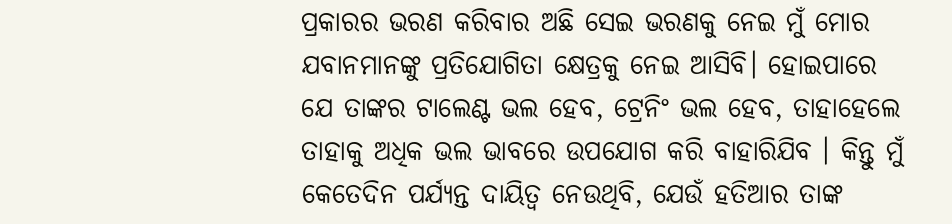ପ୍ରକାରର ଭରଣ କରିବାର ଅଛି ସେଇ ଭରଣକୁ ନେଇ ମୁଁ ମୋର ଯବାନମାନଙ୍କୁ ପ୍ରତିଯୋଗିତା କ୍ଷେତ୍ରକୁ ନେଇ ଆସିବି। ହୋଇପାରେ ଯେ ତାଙ୍କର ଟାଲେଣ୍ଟ ଭଲ ହେବ, ଟ୍ରେନିଂ ଭଲ ହେବ, ତାହାହେଲେ ତାହାକୁ ଅଧିକ ଭଲ ଭାବରେ ଉପଯୋଗ କରି ବାହାରିଯିବ । କିନ୍ତୁ ମୁଁ କେତେଦିନ ପର୍ଯ୍ୟନ୍ତ ଦାୟିତ୍ୱ ନେଉଥିବି, ଯେଉଁ ହତିଆର ତାଙ୍କ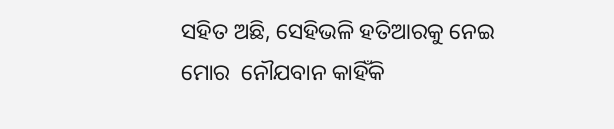ସହିତ ଅଛି, ସେହିଭଳି ହତିଆରକୁ ନେଇ ମୋର  ନୌଯବାନ କାହିଁକି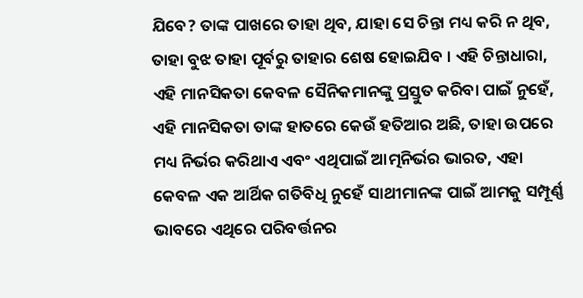ଯିବେ? ତାଙ୍କ ପାଖରେ ତାହା ଥିବ, ଯାହା ସେ ଚିନ୍ତା ମଧ୍ୟ କରି ନ ଥିବ, ତାହା ବୁଝ ତାହା ପୂର୍ବରୁ ତାହାର ଶେଷ ହୋଇଯିବ । ଏହି ଚିନ୍ତାଧାରା, ଏହି ମାନସିକତା କେବଳ ସୈନିକମାନଙ୍କୁ ପ୍ରସ୍ତୁତ କରିବା ପାଇଁ ନୁହେଁ, ଏହି ମାନସିକତା ତାଙ୍କ ହାତରେ କେଉଁ ହତିଆର ଅଛି, ତାହା ଉପରେ ମଧ୍ୟ ନିର୍ଭର କରିଥାଏ ଏବଂ ଏଥିପାଇଁ ଆତ୍ମନିର୍ଭର ଭାରତ, ଏହା କେବଳ ଏକ ଆର୍ଥିକ ଗତିବିଧି ନୁହେଁ ସାଥୀମାନଙ୍କ ପାଇଁ ଆମକୁ ସମ୍ପୂର୍ଣ୍ଣ ଭାବରେ ଏଥିରେ ପରିବର୍ତ୍ତନର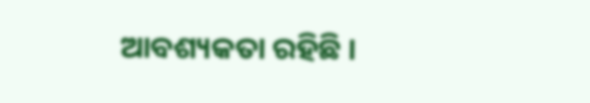ଆବଶ୍ୟକତା ରହିଛି ।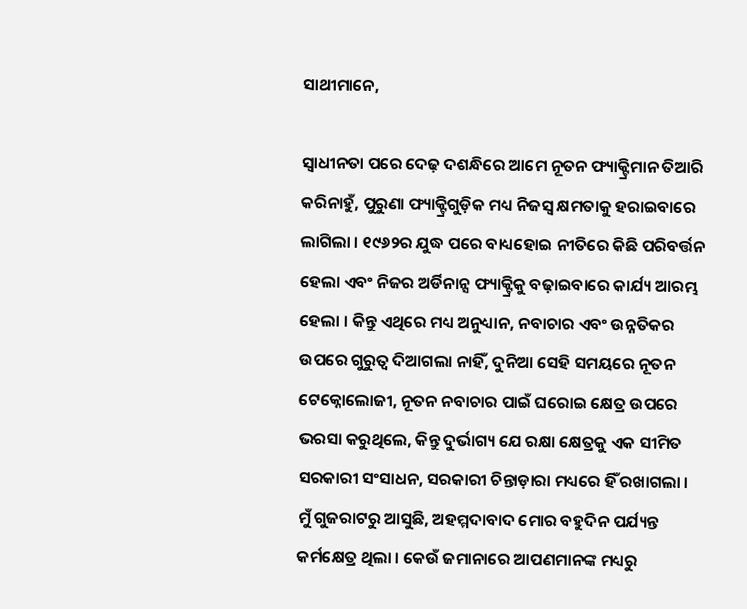ସାଥୀମାନେ,

ସ୍ୱାଧୀନତା ପରେ ଦେଢ଼ ଦଶନ୍ଧିରେ ଆମେ ନୂତନ ଫ୍ୟାକ୍ଟ୍ରିମାନ ତିଆରି କରିନାହୁଁ, ପୁରୁଣା ଫ୍ୟାକ୍ଟ୍ରିଗୁଡ଼ିକ ମଧ୍ୟ ନିଜସ୍ୱ କ୍ଷମତାକୁ ହରାଇବାରେ ଲାଗିଲା । ୧୯୬୨ର ଯୁଦ୍ଧ ପରେ ବାଧ୍ୟହୋଇ ନୀତିରେ କିଛି ପରିବର୍ତ୍ତନ ହେଲା ଏବଂ ନିଜର ଅର୍ଡିନାନ୍ସ ଫ୍ୟାକ୍ଟ୍ରିକୁ ବଢ଼ାଇବାରେ କାର୍ଯ୍ୟ ଆରମ୍ଭ ହେଲା । କିନ୍ତୁ ଏଥିରେ ମଧ୍ୟ ଅନୁଧ୍ୟାନ, ନବାଚାର ଏବଂ ଉନ୍ନତିକର ଉପରେ ଗୁରୁତ୍ୱ ଦିଆଗଲା ନାହିଁ, ଦୁନିଆ ସେହି ସମୟରେ ନୂତନ ଟେକ୍ନୋଲୋଜୀ, ନୂତନ ନବାଚାର ପାଇଁ ଘରୋଇ କ୍ଷେତ୍ର ଉପରେ ଭରସା କରୁଥିଲେ, କିନ୍ତୁ ଦୁର୍ଭାଗ୍ୟ ଯେ ରକ୍ଷା କ୍ଷେତ୍ରକୁ ଏକ ସୀମିତ ସରକାରୀ ସଂସାଧନ, ସରକାରୀ ଚିନ୍ତାଡ଼ାରା ମଧ୍ୟରେ ହିଁ ରଖାଗଲା । ମୁଁ ଗୁଜରାଟରୁ ଆସୁଛି, ଅହମ୍ମଦାବାଦ ମୋର ବହୁଦିନ ପର୍ଯ୍ୟନ୍ତ କର୍ମକ୍ଷେତ୍ର ଥିଲା । କେଉଁ ଜମାନାରେ ଆପଣମାନଙ୍କ ମଧ୍ୟରୁ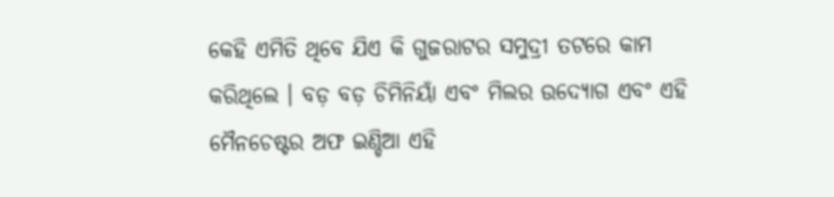କେହି ଏମିତି ଥିବେ ଯିଏ କି ଗୁଜରାଟର ସମୁଦ୍ରୀ ତଟରେ କାମ କରିଥିଲେ । ବଡ଼ ବଡ଼ ଚିମିନିୟାଁ ଏବଂ ମିଲର ଉଦ୍ୟୋଗ ଏବଂ ଏହି ମୈନଚେଷ୍ଟର ଅଫ ଇଣ୍ଡିଆ ଏହି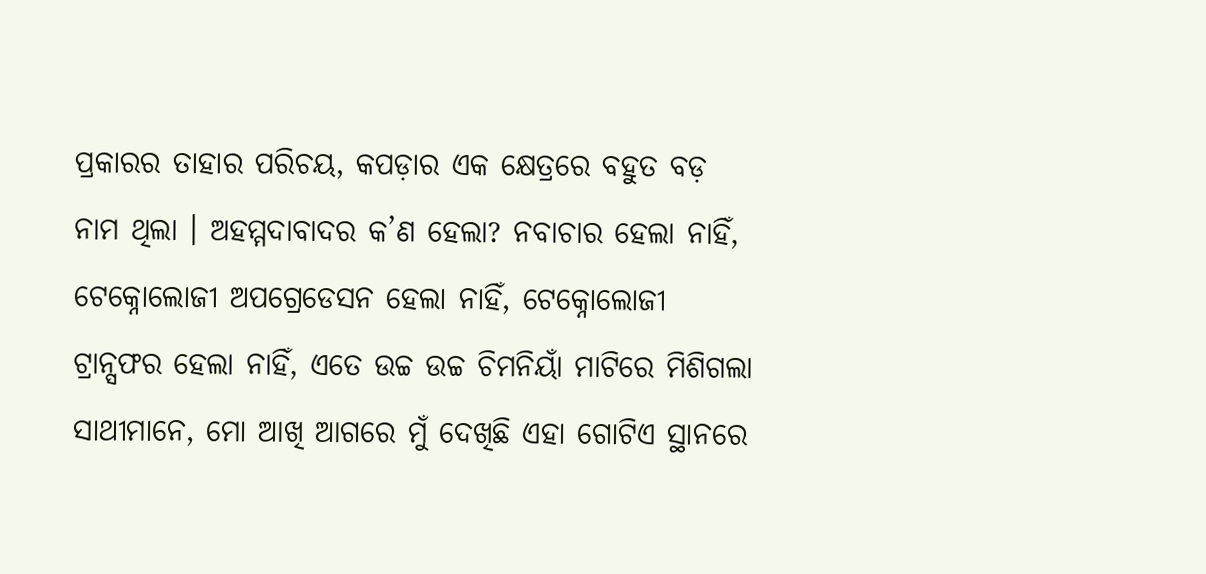ପ୍ରକାରର ତାହାର ପରିଚୟ, କପଡ଼ାର ଏକ କ୍ଷେତ୍ରରେ ବହୁତ ବଡ଼ ନାମ ଥିଲା । ଅହମ୍ମଦାବାଦର କ’ଣ ହେଲା? ନବାଚାର ହେଲା ନାହିଁ, ଟେକ୍ନୋଲୋଜୀ ଅପଗ୍ରେଡେସନ ହେଲା ନାହିଁ, ଟେକ୍ନୋଲୋଜୀ ଟ୍ରାନ୍ସଫର ହେଲା ନାହିଁ, ଏତେ ଉଚ୍ଚ ଉଚ୍ଚ ଚିମନିୟାଁ ମାଟିରେ ମିଶିଗଲା ସାଥୀମାନେ, ମୋ ଆଖି ଆଗରେ ମୁଁ ଦେଖିଛି ଏହା ଗୋଟିଏ ସ୍ଥାନରେ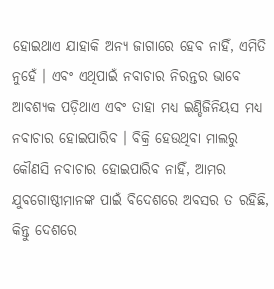ହୋଇଥାଏ ଯାହାକି ଅନ୍ୟ ଜାଗାରେ ହେବ ନାହିଁ, ଏମିତି ନୁହେଁ । ଏବଂ ଏଥିପାଇଁ ନବାଚାର ନିରନ୍ତର ଭାବେ ଆବଶ୍ୟକ ପଡ଼ିଥାଏ ଏବଂ ତାହା ମଧ୍ୟ ଇଣ୍ଡିଜିନିୟସ ମଧ୍ୟ ନବାଚାର ହୋଇପାରିବ । ବିକ୍ରି ହେଉଥିବା ମାଲରୁ କୌଣସି ନବାଚାର ହୋଇପାରିବ ନାହିଁ, ଆମର ଯୁବଗୋଷ୍ଠୀମାନଙ୍କ ପାଇଁ ବିଦେଶରେ ଅବସର ତ ରହିଛି, କିନ୍ତୁ ଦେଶରେ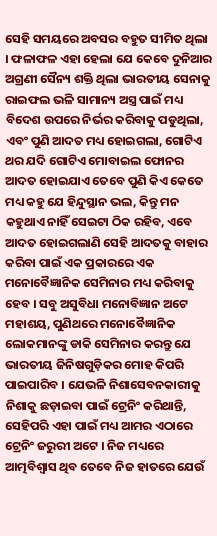ସେହି ସମୟରେ ଅବସର ବହୁତ ସୀମିତ ଥିଲା । ଫଳାଫଳ ଏହା ହେଲା ଯେ କେବେ ଦୁନିଆର ଅଗ୍ରଣୀ ସୈନ୍ୟ ଶକ୍ତି ଥିଲା ଭାରତୀୟ ସେନାକୁ ରାଇଫଲ ଭଳି ସାମାନ୍ୟ ଅସ୍ତ୍ର ପାଇଁ ମଧ୍ୟ ବିଦେଶ ଉପରେ ନିର୍ଭର କରିବାକୁ ପଡୁଥିଲା, ଏବଂ ପୁଣି ଆଦତ ମଧ୍ୟ ହୋଇଗଲା, ଗୋଟିଏ ଥର ଯଦି ଗୋଟିଏ ମୋବାଇଲ ଫୋନର ଆଦତ ହୋଇଯାଏ ତେବେ ପୁଣି କିଏ କେତେ ମଧ୍ୟ କହୁ ଯେ ହିନ୍ଦୁସ୍ଥାନ ଭଲ, କିନ୍ତୁ ମନ କହୁଥାଏ ନାହିଁ ସେଇଟା ଠିକ ରହିବ, ଏବେ ଆଦତ ହୋଇଗଲାଣି ସେହି ଆଦତକୁ ବାହାର କରିବା ପାଇଁ ଏକ ପ୍ରକାରରେ ଏକ ମନୋବୈଜ୍ଞାନିକ ସେମିନାର ମଧ୍ୟ କରିବାକୁ ହେବ । ସବୁ ଅସୁବିଧା ମନୋବିଜ୍ଞାନ ଅଟେ ମହାଶୟ, ପୁଣିଥରେ ମନୋବୈଜ୍ଞାନିକ ଲୋକମାନଙ୍କୁ ଡାକି ସେମିନାର କରନ୍ତୁ ଯେ ଭାରତୀୟ ଜିନିଷଗୁଡ଼ିକର ମୋହ କିପରି ପାଇପାରିବ । ଯେଭଳି ନିଶାସେବନକାରୀକୁ ନିଶାକୁ ଛଡ଼ାଇବା ପାଇଁ ଟ୍ରେନିଂ କରିଥାନ୍ତି, ସେହିପରି ଏହା ପାଇଁ ମଧ୍ୟ ଆମର ଏଠାରେ ଟ୍ରେନିଂ ଜରୁରୀ ଅଟେ । ନିଜ ମଧ୍ୟରେ ଆତ୍ମବିଶ୍ୱାସ ଥିବ ତେବେ ନିଜ ହାତରେ ଯେଉଁ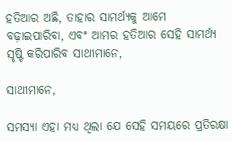ହତିଆର ଅଛି, ତାହାର ସାମର୍ଥ୍ୟକୁ ଆମେ ବଢ଼ାଇପାରିବା, ଏବଂ ଆମର ହତିଆର ସେହି ସାମର୍ଥ୍ୟ ସୃଷ୍ଟି କରିପାରିବ ସାଥୀମାନେ,

ସାଥୀମାନେ,

ସମସ୍ୟା ଏହା ମଧ୍ୟ ଥିଲା ଯେ ସେହି ସମୟରେ ପ୍ରତିରକ୍ଷା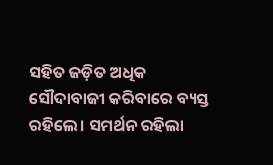ସହିତ ଜଡ଼ିତ ଅଧିକ ସୌଦାବାଜୀ କରିବାରେ ବ୍ୟସ୍ତ ରହିଲେ। ସମର୍ଥନ ରହିଲା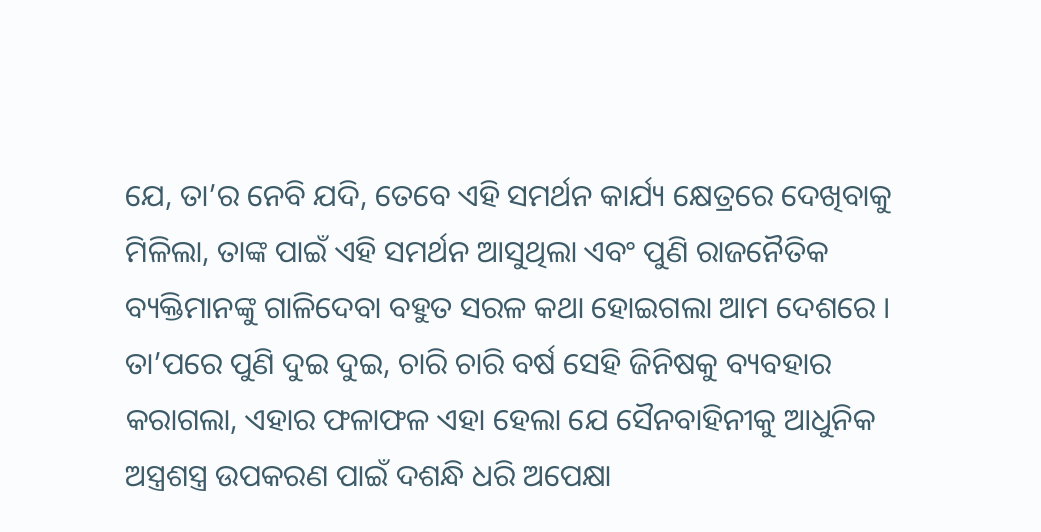ଯେ, ତା’ର ନେବି ଯଦି, ତେବେ ଏହି ସମର୍ଥନ କାର୍ଯ୍ୟ କ୍ଷେତ୍ରରେ ଦେଖିବାକୁ ମିଳିଲା, ତାଙ୍କ ପାଇଁ ଏହି ସମର୍ଥନ ଆସୁଥିଲା ଏବଂ ପୁଣି ରାଜନୈତିକ ବ୍ୟକ୍ତିମାନଙ୍କୁ ଗାଳିଦେବା ବହୁତ ସରଳ କଥା ହୋଇଗଲା ଆମ ଦେଶରେ । ତା’ପରେ ପୁଣି ଦୁଇ ଦୁଇ, ଚାରି ଚାରି ବର୍ଷ ସେହି ଜିନିଷକୁ ବ୍ୟବହାର କରାଗଲା, ଏହାର ଫଳାଫଳ ଏହା ହେଲା ଯେ ସୈନବାହିନୀକୁ ଆଧୁନିକ ଅସ୍ତ୍ରଶସ୍ତ୍ର ଉପକରଣ ପାଇଁ ଦଶନ୍ଧି ଧରି ଅପେକ୍ଷା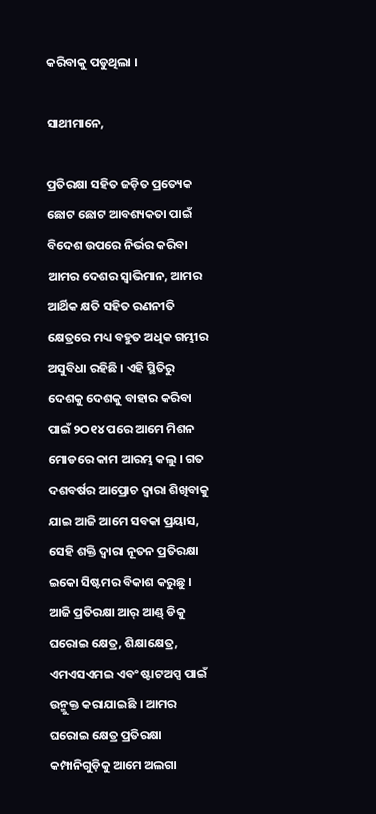କରିବାକୁ ପଡୁଥିଲା ।

ସାଥୀମାନେ,

ପ୍ରତିରକ୍ଷା ସହିତ ଜଡ଼ିତ ପ୍ରତ୍ୟେକ ଛୋଟ ଛୋଟ ଆବଶ୍ୟକତା ପାଇଁ ବିଦେଶ ଉପରେ ନିର୍ଭର କରିବା ଆମର ଦେଶର ସ୍ୱାଭିମାନ, ଆମର ଆର୍ଥିକ କ୍ଷତି ସହିତ ରଣନୀତି କ୍ଷେତ୍ରରେ ମଧ୍ୟ ବହୁତ ଅଧିକ ଗମ୍ଭୀର ଅସୁବିଧା ରହିଛି । ଏହି ସ୍ଥିତିରୁ ଦେଶକୁ ଦେଶକୁ ବାହାର କରିବା ପାଇଁ ୨ଠ୧୪ ପରେ ଆମେ ମିଶନ ମୋଡରେ କାମ ଆରମ୍ଭ କଲୁ । ଗତ ଦଶବର୍ଷର ଆପ୍ରୋଚ ଦ୍ୱାରା ଶିଖିବାକୁ ଯାଇ ଆଜି ଆମେ ସବକା ପ୍ରୟାସ, ସେହି ଶକ୍ତି ଦ୍ୱାରା ନୂତନ ପ୍ରତିରକ୍ଷା ଇକୋ ସିଷ୍ଟମର ବିକାଶ କରୁଛୁ । ଆଜି ପ୍ରତିରକ୍ଷା ଆର୍ ଆଣ୍ଡ୍ ଡିକୁ ଘରୋଇ କ୍ଷେତ୍ର, ଶିକ୍ଷାକ୍ଷେତ୍ର, ଏମଏସଏମଇ ଏବଂ ଷ୍ଟାଟଅପ୍ସ ପାଇଁ ଉନ୍ମୁକ୍ତ କରାଯାଇଛି । ଆମର ଘରୋଇ କ୍ଷେତ୍ର ପ୍ରତିରକ୍ଷା କମ୍ପାନିଗୁଡ଼ିକୁ ଆମେ ଅଲଗା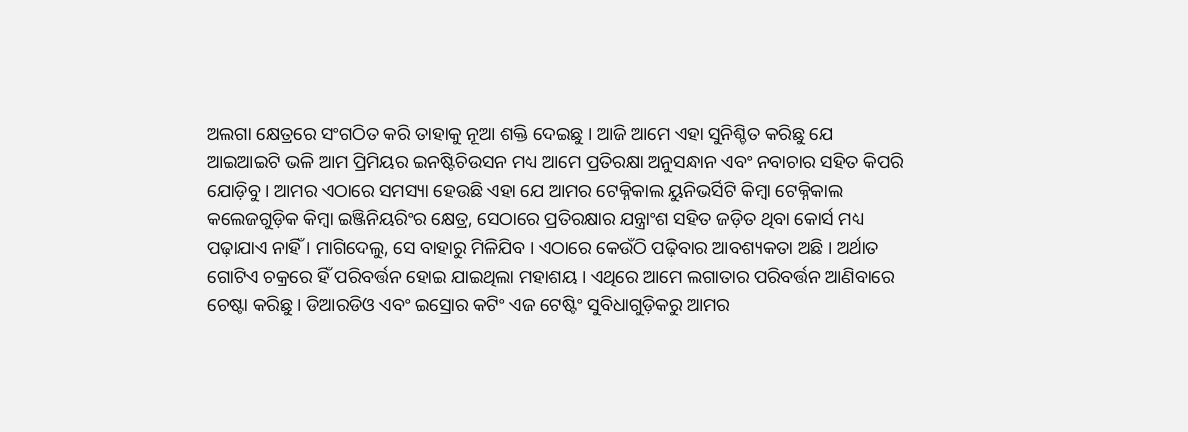ଅଲଗା କ୍ଷେତ୍ରରେ ସଂଗଠିତ କରି ତାହାକୁ ନୂଆ ଶକ୍ତି ଦେଇଛୁ । ଆଜି ଆମେ ଏହା ସୁନିଶ୍ଚିତ କରିଛୁ ଯେ ଆଇଆଇଟି ଭଳି ଆମ ପ୍ରିମିୟର ଇନଷ୍ଟିଚିଉସନ ମଧ୍ୟ ଆମେ ପ୍ରତିରକ୍ଷା ଅନୁସନ୍ଧାନ ଏବଂ ନବାଚାର ସହିତ କିପରି ଯୋଡ଼ିବୁ । ଆମର ଏଠାରେ ସମସ୍ୟା ହେଉଛି ଏହା ଯେ ଆମର ଟେକ୍ନିକାଲ ୟୁନିଭର୍ସିଟି କିମ୍ବା ଟେକ୍ନିକାଲ କଲେଜଗୁଡ଼ିକ କିମ୍ବା ଇଞ୍ଜିନିୟରିଂର କ୍ଷେତ୍ର, ସେଠାରେ ପ୍ରତିରକ୍ଷାର ଯନ୍ତ୍ରାଂଶ ସହିତ ଜଡ଼ିତ ଥିବା କୋର୍ସ ମଧ୍ୟ ପଢ଼ାଯାଏ ନାହିଁ । ମାଗିଦେଲୁ, ସେ ବାହାରୁ ମିଳିଯିବ । ଏଠାରେ କେଉଁଠି ପଢ଼ିବାର ଆବଶ୍ୟକତା ଅଛି । ଅର୍ଥାତ ଗୋଟିଏ ଚକ୍ରରେ ହିଁ ପରିବର୍ତ୍ତନ ହୋଇ ଯାଇଥିଲା ମହାଶୟ । ଏଥିରେ ଆମେ ଲଗାତାର ପରିବର୍ତ୍ତନ ଆଣିବାରେ ଚେଷ୍ଟା କରିଛୁ । ଡିଆରଡିଓ ଏବଂ ଇସ୍ରୋର କଟିଂ ଏଜ ଟେଷ୍ଟିଂ ସୁବିଧାଗୁଡ଼ିକରୁ ଆମର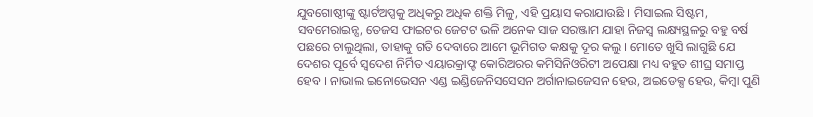ଯୁବଗୋଷ୍ଠୀଙ୍କୁ ଷ୍ଟାର୍ଟଅପ୍ସକୁ ଅଧିକରୁ ଅଧିକ ଶକ୍ତି ମିଳୁ, ଏହି ପ୍ରୟାସ କରାଯାଉଛି । ମିସାଇଲ ସିଷ୍ଟମ, ସବମେରାଇନ୍ସ, ତେଜସ ଫାଇଟର ଜେଟଟ ଭଳି ଅନେକ ସାଜ ସରଞ୍ଜାମ ଯାହା ନିଜସ୍ୱ ଲକ୍ଷ୍ୟସ୍ଥଳରୁ ବହୁ ବର୍ଷ ପଛରେ ଚାଲୁଥିଲା, ତାହାକୁ ଗତି ଦେବାରେ ଆମେ ଭୂମିଗତ କକ୍ଷକୁ ଦୂର କଲୁ । ମୋତେ ଖୁସି ଲାଗୁଛି ଯେ ଦେଶର ପୂର୍ବେ ସ୍ୱଦେଶ ନିର୍ମିତ ଏୟାରକ୍ରାଫ୍ଟ କୋରିଅରର କମିସିନିଓରିଟୀ ଅପେକ୍ଷା ମଧ୍ୟ ବହୁତ ଶୀଘ୍ର ସମାପ୍ତ ହେବ । ନାଭାଲ ଇନୋଭେସନ ଏଣ୍ଡ ଇଣ୍ଡିଜେନିସସେସନ ଅର୍ଗାନାଇଜେସନ ହେଉ, ଅଇଡେକ୍ସ ହେଉ, କିମ୍ବା ପୁଣି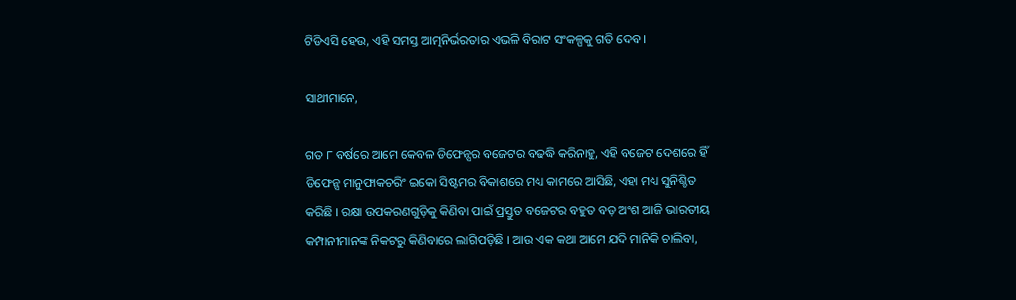ଟିଡିଏସି ହେଉ, ଏହି ସମସ୍ତ ଆତ୍ମନିର୍ଭରତାର ଏଭଳି ବିରାଟ ସଂକଳ୍ପକୁ ଗତି ଦେବ ।

ସାଥୀମାନେ,

ଗତ ୮ ବର୍ଷରେ ଆମେ କେବଳ ଡିଫେନ୍ସର ବଜେଟର ବଢଦ୍ଧି କରିନାହୁ, ଏହି ବଜେଟ ଦେଶରେ ହିଁ ଡିଫେନ୍ସ ମାନୁଫାକଚରିଂ ଇକୋ ସିଷ୍ଟମର ବିକାଶରେ ମଧ୍ୟ କାମରେ ଆସିଛି, ଏହା ମଧ୍ୟ ସୁନିଶ୍ଚିତ କରିଛି । ରକ୍ଷା ଉପକରଣଗୁଡ଼ିକୁ କିଣିବା ପାଇଁ ପ୍ରସ୍ତୁତ ବଜେଟର ବହୁତ ବଡ଼ ଅଂଶ ଆଜି ଭାରତୀୟ କମ୍ପାନୀମାନଙ୍କ ନିକଟରୁ କିଣିବାରେ ଲାଗିପଡ଼ିଛି । ଆଉ ଏକ କଥା ଆମେ ଯଦି ମାନିକି ଚାଲିବା,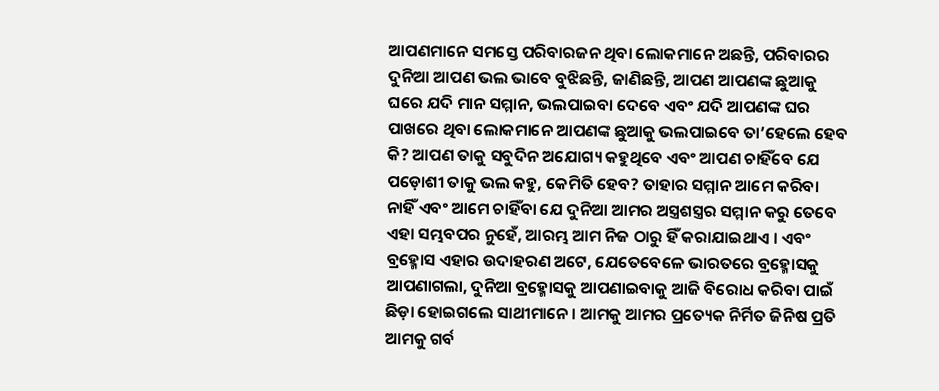ଆପଣମାନେ ସମସ୍ତେ ପରିବାରଜନ ଥିବା ଲୋକମାନେ ଅଛନ୍ତି, ପରିବାରର ଦୁନିଆ ଆପଣ ଭଲ ଭାବେ ବୁଝିଛନ୍ତି, ଜାଣିଛନ୍ତି, ଆପଣ ଆପଣଙ୍କ ଛୁଆକୁ ଘରେ ଯଦି ମାନ ସମ୍ମାନ, ଭଲପାଇବା ଦେବେ ଏବଂ ଯଦି ଆପଣଙ୍କ ଘର ପାଖରେ ଥିବା ଲୋକମାନେ ଆପଣଙ୍କ ଛୁଆକୁ ଭଲପାଇବେ ତା’ହେଲେ ହେବ କି? ଆପଣ ତାକୁ ସବୁଦିନ ଅଯୋଗ୍ୟ କହୁଥିବେ ଏବଂ ଆପଣ ଚାହିଁବେ ଯେ ପଡ଼ୋଶୀ ତାକୁ ଭଲ କହୁ, କେମିତି ହେବ? ତାହାର ସମ୍ମାନ ଆମେ କରିବା ନାହିଁ ଏବଂ ଆମେ ଚାହିଁବା ଯେ ଦୁନିଆ ଆମର ଅସ୍ତ୍ରଶସ୍ତ୍ରର ସମ୍ମାନ କରୁ ତେବେ ଏହା ସମ୍ଭବପର ନୁହେଁ, ଆରମ୍ଭ ଆମ ନିଜ ଠାରୁ ହିଁ କରାଯାଇଥାଏ । ଏବଂ ବ୍ରହ୍ମୋସ ଏହାର ଉଦାହରଣ ଅଟେ, ଯେତେବେଳେ ଭାରତରେ ବ୍ରହ୍ମୋସକୁ ଆପଣାଗଲା, ଦୁନିଆ ବ୍ରହ୍ମୋସକୁ ଆପଣାଇବାକୁ ଆଜି ବିରୋଧ କରିବା ପାଇଁ ଛିଡ଼ା ହୋଇଗଲେ ସାଥୀମାନେ । ଆମକୁ ଆମର ପ୍ରତ୍ୟେକ ନିର୍ମିତ ଜିନିଷ ପ୍ରତି ଆମକୁ ଗର୍ବ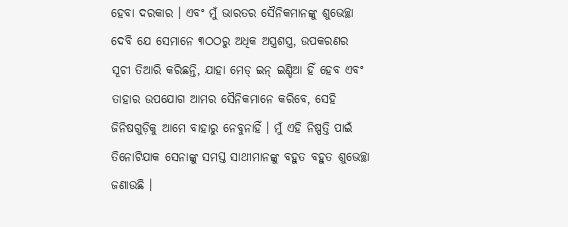ହେବା ଦରକାର । ଏବଂ ମୁଁ ଭାରତର ସୈନିକମାନଙ୍କୁ ଶୁଭେଚ୍ଛା ଦେବି ଯେ ସେମାନେ ୩ଠଠରୁ ଅଧିକ ଅସ୍ତ୍ରଶସ୍ତ୍ର, ଉପକରଣର ସୂଚୀ ତିଆରି କରିଛନ୍ତି, ଯାହା ମେଡ୍ ଇନ୍ ଇଣ୍ଡିଆ ହିଁ ହେବ ଏବଂ ତାହାର ଉପଯୋଗ ଆମର ସୈନିକମାନେ କରିବେ, ସେହି ଜିନିଷଗୁଡ଼ିକୁ ଆମେ ବାହାରୁ ନେବୁନାହିଁ । ମୁଁ ଏହି ନିଷ୍ପତ୍ତି ପାଇଁ ତିନୋଟିଯାକ ସେନାଙ୍କୁ ସମସ୍ତ ସାଥୀମାନଙ୍କୁ ବହୁତ ବହୁତ ଶୁଭେଚ୍ଛା ଜଣାଉଛି ।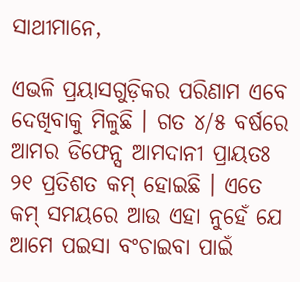ସାଥୀମାନେ,

ଏଭଳି ପ୍ରୟାସଗୁଡ଼ିକର ପରିଣାମ ଏବେ ଦେଖିବାକୁ ମିଳୁଛି । ଗତ ୪/୫ ବର୍ଷରେ ଆମର ଡିଫେନ୍ସ ଆମଦାନୀ ପ୍ରାୟତଃ ୨୧ ପ୍ରତିଶତ କମ୍ ହୋଇଛି । ଏତେ କମ୍ ସମୟରେ ଆଉ ଏହା ନୁହେଁ ଯେ ଆମେ ପଇସା ବଂଚାଇବା ପାଇଁ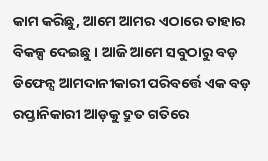କାମ କରିଛୁ, ଆମେ ଆମର ଏଠାରେ ତାହାର ବିକଳ୍ପ ଦେଇଛୁ । ଆଜି ଆମେ ସବୁଠାରୁ ବଡ଼ ଡିଫେନ୍ସ ଆମଦାନୀକାରୀ ପରିବର୍ତ୍ତେ ଏକ ବଡ଼ ରପ୍ତାନିକାରୀ ଆଡ଼କୁ ଦ୍ରୁତ ଗତିରେ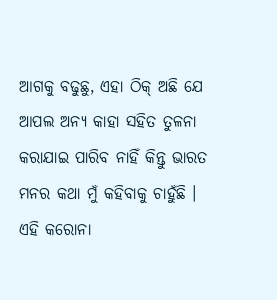ଆଗକୁ ବଢୁଛୁ, ଏହା ଠିକ୍ ଅଛି ଯେ ଆପଲ ଅନ୍ୟ କାହା ସହିତ ତୁଳନା କରାଯାଇ ପାରିବ ନାହିଁ କିନ୍ତୁ ଭାରତ ମନର କଥା ମୁଁ କହିବାକୁ ଚାହୁଁଛି । ଏହି କରୋନା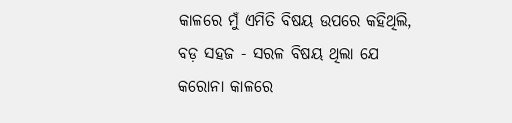କାଳରେ ମୁଁ ଏମିତି ବିଷୟ ଉପରେ କହିଥିଲି, ବଡ଼ ସହଜ - ସରଳ ବିଷୟ ଥିଲା ଯେ କରୋନା କାଳରେ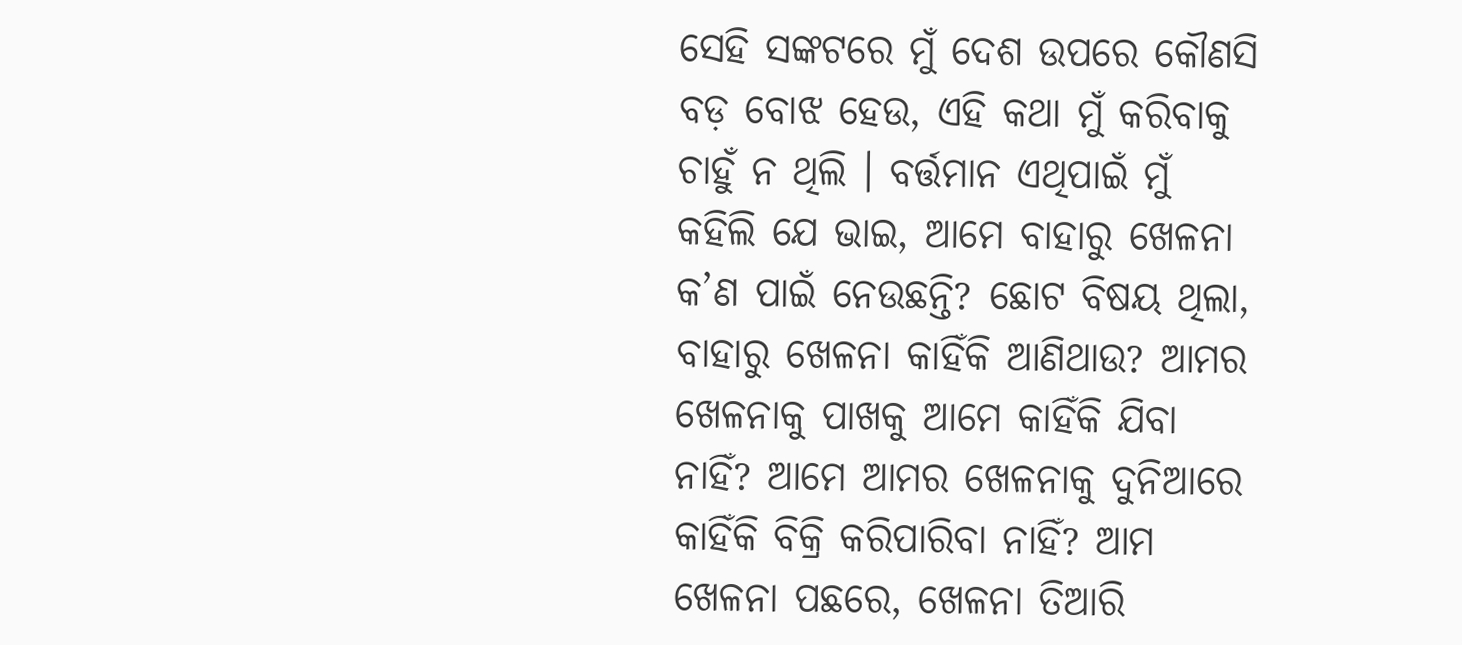ସେହି ସଙ୍କଟରେ ମୁଁ ଦେଶ ଉପରେ କୌଣସି ବଡ଼ ବୋଝ ହେଉ, ଏହି କଥା ମୁଁ କରିବାକୁ ଚାହୁଁ ନ ଥିଲି । ବର୍ତ୍ତମାନ ଏଥିପାଇଁ ମୁଁ କହିଲି ଯେ ଭାଇ, ଆମେ ବାହାରୁ ଖେଳନା କ’ଣ ପାଇଁ ନେଉଛନ୍ତି? ଛୋଟ ବିଷୟ ଥିଲା, ବାହାରୁ ଖେଳନା କାହିଁକି ଆଣିଥାଉ? ଆମର ଖେଳନାକୁ ପାଖକୁ ଆମେ କାହିଁକି ଯିବା ନାହିଁ? ଆମେ ଆମର ଖେଳନାକୁ ଦୁନିଆରେ କାହିଁକି ବିକ୍ରି କରିପାରିବା ନାହିଁ? ଆମ ଖେଳନା ପଛରେ, ଖେଳନା ତିଆରି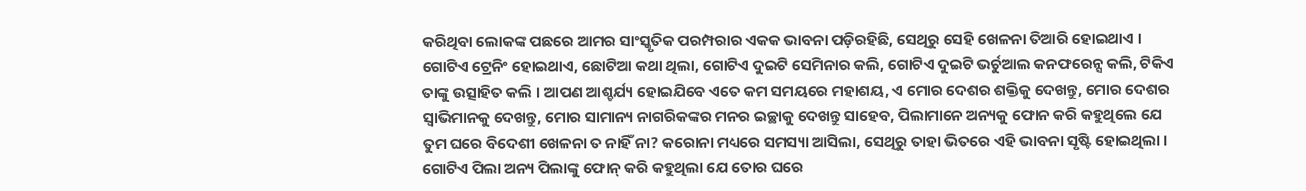କରିଥିବା ଲୋକଙ୍କ ପଛରେ ଆମର ସାଂସ୍କୃତିକ ପରମ୍ପରାର ଏକକ ଭାବନା ପଡ଼ିରହିଛି, ସେଥିରୁ ସେହି ଖେଳନା ତିଆରି ହୋଇଥାଏ । ଗୋଟିଏ ଟ୍ରେନିଂ ହୋଇଥାଏ, ଛୋଟିଆ କଥା ଥିଲା, ଗୋଟିଏ ଦୁଇଟି ସେମିନାର କଲି, ଗୋଟିଏ ଦୁଇଟି ଭର୍ଚୁଆଲ କନଫରେନ୍ସ କଲି, ଟିକିଏ ତାଙ୍କୁ ଉତ୍ସାହିତ କଲି । ଆପଣ ଆଶ୍ଚର୍ଯ୍ୟ ହୋଇଯିବେ ଏତେ କମ ସମୟରେ ମହାଶୟ, ଏ ମୋର ଦେଶର ଶକ୍ତିକୁ ଦେଖନ୍ତୁ, ମୋର ଦେଶର ସ୍ୱାଭିମାନକୁ ଦେଖନ୍ତୁ, ମୋର ସାମାନ୍ୟ ନାଗରିକଙ୍କର ମନର ଇଚ୍ଛାକୁ ଦେଖନ୍ତୁ ସାହେବ, ପିଲାମାନେ ଅନ୍ୟକୁ ଫୋନ କରି କହୁଥିଲେ ଯେ ତୁମ ଘରେ ବିଦେଶୀ ଖେଳନା ତ ନାହିଁ ନା? କରୋନା ମଧ୍ୟରେ ସମସ୍ୟା ଆସିଲା, ସେଥିରୁ ତାହା ଭିତରେ ଏହି ଭାବନା ସୃଷ୍ଟି ହୋଇଥିଲା । ଗୋଟିଏ ପିଲା ଅନ୍ୟ ପିଲାଙ୍କୁ ଫୋନ୍ କରି କହୁଥିଲା ଯେ ତୋର ଘରେ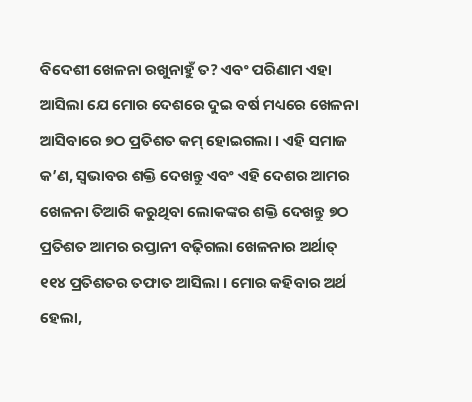ବିଦେଶୀ ଖେଳନା ରଖୁନାହୁଁ ତ? ଏବଂ ପରିଣାମ ଏହା ଆସିଲା ଯେ ମୋର ଦେଶରେ ଦୁଇ ବର୍ଷ ମଧ୍ୟରେ ଖେଳନା ଆସିବାରେ ୭ଠ ପ୍ରତିଶତ କମ୍ ହୋଇଗଲା । ଏହି ସମାଜ କ’ଣ, ସ୍ୱଭାବର ଶକ୍ତି ଦେଖନ୍ତୁ ଏବଂ ଏହି ଦେଶର ଆମର ଖେଳନା ତିଆରି କରୁଥିବା ଲୋକଙ୍କର ଶକ୍ତି ଦେଖନ୍ତୁ ୭ଠ ପ୍ରତିଶତ ଆମର ରପ୍ତାନୀ ବଢ଼ିଗଲା ଖେଳନାର ଅର୍ଥାତ୍ ୧୧୪ ପ୍ରତିଶତର ତଫାତ ଆସିଲା । ମୋର କହିବାର ଅର୍ଥ ହେଲା,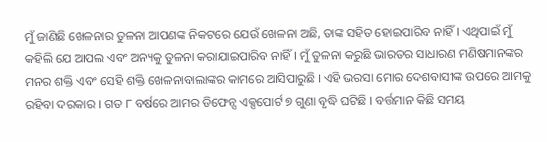ମୁଁ ଜାଣିଛି ଖେଳନାର ତୁଳନା ଆପଣଙ୍କ ନିକଟରେ ଯେଉଁ ଖେଳନା ଅଛି, ତାଙ୍କ ସହିତ ହୋଇପାରିବ ନାହିଁ । ଏଥିପାଇଁ ମୁଁ କହିଲି ଯେ ଆପଲ ଏବଂ ଅନ୍ୟକୁ ତୁଳନା କରାଯାଇପାରିବ ନାହିଁ। ମୁଁ ତୁଳନା କରୁଛି ଭାରତର ସାଧାରଣ ମଣିଷମାନଙ୍କର ମନର ଶକ୍ତି ଏବଂ ସେହି ଶକ୍ତି ଖେଳନାବାଲାଙ୍କର କାମରେ ଆସିପାରୁଛି । ଏହି ଭରସା ମୋର ଦେଶବାସୀଙ୍କ ଉପରେ ଆମକୁ ରହିବା ଦରକାର । ଗତ ୮ ବର୍ଷରେ ଆମର ଡିଫେନ୍ସ ଏକ୍ସପୋର୍ଟ ୭ ଗୁଣା ବୃଦ୍ଧି ଘଟିଛି । ବର୍ତ୍ତମାନ କିଛି ସମୟ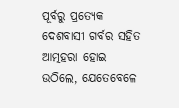ପୂର୍ବରୁ ପ୍ରତ୍ୟେକ ଦେଶବାସୀ ଗର୍ବର ସହିତ ଆତ୍ମହରା ହୋଇ ଉଠିଲେ, ଯେତେବେଳେ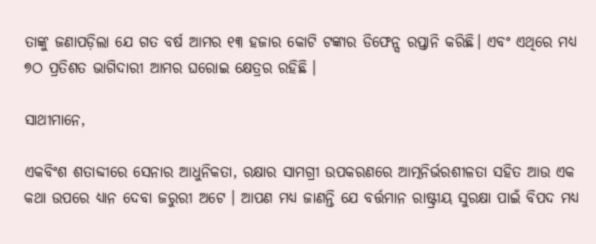ତାଙ୍କୁ ଜଣାପଡ଼ିଲା ଯେ ଗତ ବର୍ଷ ଆମର ୧୩ ହଜାର କୋଟି ଟଙ୍କାର ଡିଫେନ୍ସ ରପ୍ତାନି କରିଛି। ଏବଂ ଏଥିରେ ମଧ୍ୟ ୭ଠ ପ୍ରତିଶତ ଭାଗିଦାରୀ ଆମର ଘରୋଇ କ୍ଷେତ୍ରର ରହିଛି ।

ସାଥୀମାନେ,

ଏକବିଂଶ ଶତାବ୍ଦୀରେ ସେନାର ଆଧୁନିକତା, ରକ୍ଷାର ସାମଗ୍ରୀ ଉପକରଣରେ ଆତ୍ମନିର୍ଭରଶୀଳତା ସହିତ ଆଉ ଏକ କଥା ଉପରେ ଧ୍ୟାନ ଦେବା ଜରୁରୀ ଅଟେ । ଆପଣ ମଧ୍ୟ ଜାଣନ୍ତି ଯେ ବର୍ତ୍ତମାନ ରାଷ୍ଟ୍ରୀୟ ସୁରକ୍ଷା ପାଇଁ ବିପଦ ମଧ୍ୟ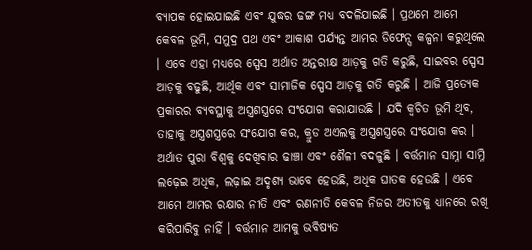ବ୍ୟାପକ ହୋଇଯାଇଛି ଏବଂ ଯୁଦ୍ଧର ଢଙ୍ଗ ମଧ୍ୟ ବଦଳିଯାଇଛି । ପ୍ରଥମେ ଆମେ କେବଳ ଭୂମି, ସମୁଦ୍ର ପଥ ଏବଂ ଆକାଶ ପର୍ଯ୍ୟନ୍ତ ଆମର ଡିଫେନ୍ସ କଳ୍ପନା କରୁଥିଲେ । ଏବେ ଏହା ମଧ୍ୟରେ ସ୍ପେସ ଅର୍ଥାତ ଅନ୍ତରୀକ୍ଷ ଆଡ଼କୁ ଗତି କରୁଛି, ସାଇବର ସ୍ପେସ ଆଡ଼କୁ ବଢୁଛି, ଆର୍ଥିକ ଏବଂ ସାମାଜିକ ସ୍ପେସ ଆଡ଼କୁ ଗତି କରୁଛି । ଆଜି ପ୍ରତ୍ୟେକ ପ୍ରକାରର ବ୍ୟବସ୍ଥାକୁ ଅସ୍ତ୍ରଶସ୍ତ୍ରରେ ସଂଯୋଗ କରାଯାଉଛି । ଯଦି କ୍ୱଚିତ ଭୂମି ଥିବ, ତାହାକୁ ଅସ୍ତ୍ରଶସ୍ତ୍ରରେ ସଂଯୋଗ କର, କ୍ରୁଡ ଅଏଲକୁ ଅସ୍ତ୍ରଶସ୍ତ୍ରରେ ସଂଯୋଗ କର । ଅର୍ଥାତ ପୁରା ବିଶ୍ୱକୁ ଦେଖିବାର ଢାଞ୍ଚା ଏବଂ ଶୈଳୀ ବଦଳୁଛି । ବର୍ତ୍ତମାନ ସାମ୍ନା ସାମ୍ନି ଲଢ଼େଇ ଅଧିକ, ଲଢ଼ାଇ ଅଦୃଶ୍ୟ ଭାବେ ହେଉଛି, ଅଧିକ ଘାତକ ହେଉଛି । ଏବେ ଆମେ ଆମର ରକ୍ଷାର ନୀତି ଏବଂ ରଣନୀତି କେବଳ ନିଜର ଅତୀତକୁ ଧ୍ୟାନରେ ରଖି କରିପାରିବୁ ନାହିଁ । ବର୍ତ୍ତମାନ ଆମକୁ ଭବିଷ୍ୟତ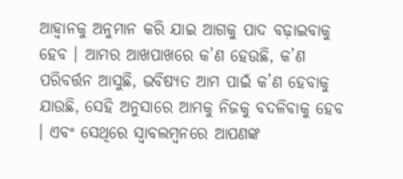ଆହ୍ୱାନକୁ ଅନୁମାନ କରି ଯାଇ ଆଗକୁ ପାଦ ବଢ଼ାଇବାକୁ ହେବ । ଆମର ଆଖପାଖରେ କ’ଣ ହେଉଛି, କ’ଣ ପରିବର୍ତ୍ତନ ଆସୁଛି, ଭବିଷ୍ୟତ ଆମ ପାଇଁ କ’ଣ ହେବାକୁ ଯାଉଛି, ସେହି ଅନୁସାରେ ଆମକୁ ନିଜକୁ ବଦଳିବାକୁ ହେବ । ଏବଂ ସେଥିରେ ସ୍ୱାବଲମ୍ବନରେ ଆପଣଙ୍କ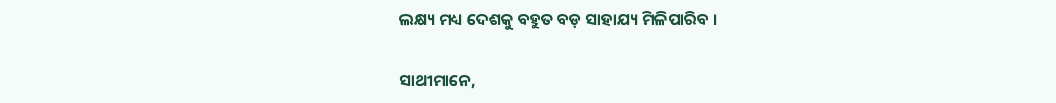ଲକ୍ଷ୍ୟ ମଧ୍ୟ ଦେଶକୁ ବହୁତ ବଡ଼ ସାହାଯ୍ୟ ମିଳିପାରିବ ।

ସାଥୀମାନେ,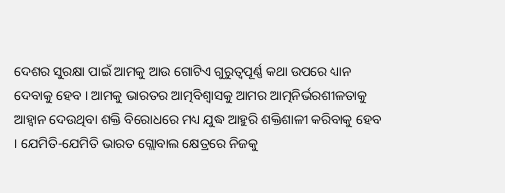ଦେଶର ସୁରକ୍ଷା ପାଇଁ ଆମକୁ ଆଉ ଗୋଟିଏ ଗୁରୁତ୍ୱପୂର୍ଣ୍ଣ କଥା ଉପରେ ଧ୍ୟାନ ଦେବାକୁ ହେବ । ଆମକୁ ଭାରତର ଆତ୍ମବିଶ୍ୱାସକୁ ଆମର ଆତ୍ମନିର୍ଭରଶୀଳତାକୁ ଆହ୍ୱାନ ଦେଉଥିବା ଶକ୍ତି ବିରୋଧରେ ମଧ୍ୟ ଯୁଦ୍ଧ ଆହୁରି ଶକ୍ତିଶାଳୀ କରିବାକୁ ହେବ । ଯେମିତି-ଯେମିତି ଭାରତ ଗ୍ଲୋବାଲ କ୍ଷେତ୍ରରେ ନିଜକୁ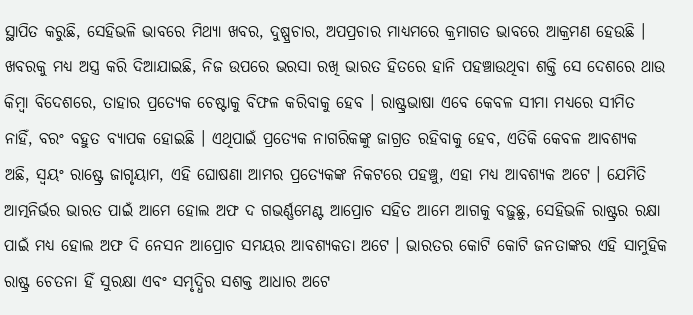ସ୍ଥାପିତ କରୁଛି, ସେହିଭଳି ଭାବରେ ମିଥ୍ୟା ଖବର, ଦୁଷ୍ପ୍ରଚାର, ଅପପ୍ରଚାର ମାଧ୍ୟମରେ କ୍ରମାଗତ ଭାବରେ ଆକ୍ରମଣ ହେଉଛି । ଖବରକୁ ମଧ୍ୟ ଅସ୍ତ୍ର କରି ଦିଆଯାଇଛି, ନିଜ ଉପରେ ଭରସା ରଖି ଭାରତ ହିତରେ ହାନି ପହଞ୍ଚାଉଥିବା ଶକ୍ତି ସେ ଦେଶରେ ଥାଉ କିମ୍ବା ବିଦେଶରେ, ତାହାର ପ୍ରତ୍ୟେକ ଚେଷ୍ଟାକୁ ବିଫଳ କରିବାକୁ ହେବ । ରାଷ୍ଟ୍ରଭାଷା ଏବେ କେବଳ ସୀମା ମଧ୍ୟରେ ସୀମିତ ନାହିଁ, ବରଂ ବହୁତ ବ୍ୟାପକ ହୋଇଛି । ଏଥିପାଇଁ ପ୍ରତ୍ୟେକ ନାଗରିକଙ୍କୁ ଜାଗ୍ରତ ରହିବାକୁ ହେବ, ଏତିକି କେବଳ ଆବଶ୍ୟକ ଅଛି, ସ୍ୱୟଂ ରାଷ୍ଟ୍ରେ ଜାଗୃୟାମ, ଏହି ଘୋଷଣା ଆମର ପ୍ରତ୍ୟେକଙ୍କ ନିକଟରେ ପହଞ୍ଚୁ, ଏହା ମଧ୍ୟ ଆବଶ୍ୟକ ଅଟେ । ଯେମିତି ଆତ୍ମନିର୍ଭର ଭାରତ ପାଇଁ ଆମେ ହୋଲ ଅଫ ଦ ଗଭର୍ଣ୍ଣମେଣ୍ଟ ଆପ୍ରୋଚ ସହିତ ଆମେ ଆଗକୁ ବଢ଼ୁଛୁ, ସେହିଭଳି ରାଷ୍ଟ୍ରର ରକ୍ଷା ପାଇଁ ମଧ୍ୟ ହୋଲ ଅଫ ଦି ନେସନ ଆପ୍ରୋଚ ସମୟର ଆବଶ୍ୟକତା ଅଟେ । ଭାରତର କୋଟି କୋଟି ଜନତାଙ୍କର ଏହି ସାମୁହିକ ରାଷ୍ଟ୍ର ଚେତନା ହିଁ ସୁରକ୍ଷା ଏବଂ ସମୃଦ୍ଧିର ସଶକ୍ତ ଆଧାର ଅଟେ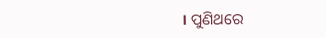। ପୁଣିଥରେ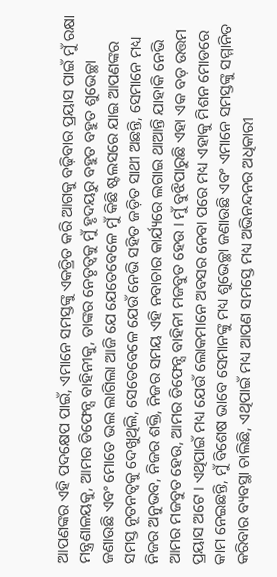ଆପଣଙ୍କର ଏହି ପଦକ୍ଷେପ ପାଇଁ, ଏମାନେ ସମସ୍ତଙ୍କୁ ଏକତ୍ରିତ କରି ଆଗକୁ ବଢ଼ିବାର ପ୍ରୟାସ ପାଇଁ ମୁଁ ରକ୍ଷା ମନ୍ତ୍ରଣାଳୟକୁ, ଆମର ଡିଫେନ୍ସ ବାହିନୀକୁ, ତାଙ୍କର ନେତୃତ୍ୱକୁ ମୁଁ ହୃଦୟରୁ ବହୁତ ବହୁତ ଶୁଭେଚ୍ଛା ଜଣାଉଛି ଏବଂ ମୋତେ ଭଲ ଲାଗିଲା ଆଜି ଯେ ଯେତେବେଳେ ମୁଁ କିଛି ଷ୍ଟଲସରେ ଯାଇ ଆପଣଙ୍କର ସମସ୍ତ ନୂତନତ୍ୱକୁ ଦେଖୁଥିଲି, ସେତେବେଳେ ଯେଉଁ ନେଭି ସହିତ ଜଡ଼ିତ ସାଥୀ ଅଛନ୍ତି, ସେମାନେ ମଧ୍ୟ ନିଜର ଅନୁଭବ, ନିଜର ଶକ୍ତି, ନିଜର ସମୟ ଏହି ନବାଚାର କାର୍ଯ୍ୟରେ ଲଗାଇ ଥାଆନ୍ତି ଯାହାକି ନେଭି ଆମର ମଜବୁତ ହେଉ, ଆମର ଡିଫେନ୍ସ ବାହିନୀ ମଜବୁତ ହେଉ । ମୁଁ ବୁଝିପାରୁଛି ଏହା ଏକ ବଡ଼ ଉତ୍ତମ ପ୍ରୟାସ ଅଟେ । ଏଥିପାଇଁ ମଧ୍ୟ ଯେଉଁ ଲୋକମାନେ ଅବସର ନେବା ପରେ ମଧ୍ୟ ଏହାକୁ ମିଶନ ମୋଡରେ କାମ ନେଇଛନ୍ତି, ମୁଁ ବିଶେଷ ଭାବେ ସେମାନଙ୍କୁ ମଧ୍ୟ ଶୁଭେଚ୍ଛା ଜଣାଉଛି ଏବଂ ଏମାନେ ସମସ୍ତଙ୍କୁ ସମ୍ମାନିତ କରିବାର ବ୍ୟବସ୍ଥା ଚାଲିଛି, ଏଥିପାଇଁ ମଧ୍ୟ ଆପଣ ସମସ୍ତେ ମଧ୍ୟ ଅଭିନନ୍ଦନର ଅଧିକାରୀ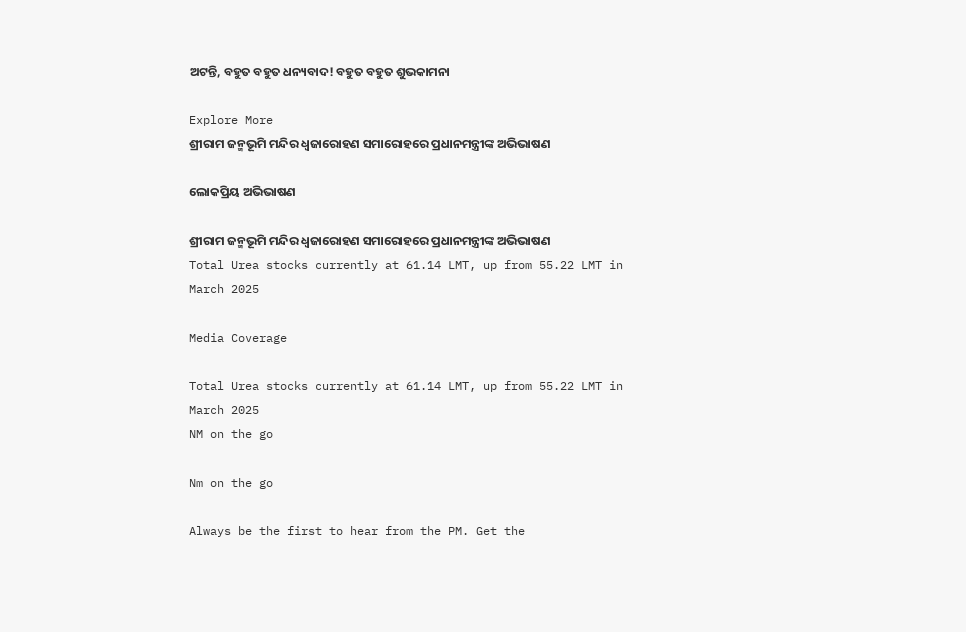ଅଟନ୍ତି, ବହୁତ ବହୁତ ଧନ୍ୟବାଦ! ବହୁତ ବହୁତ ଶୁଭକାମନା

Explore More
ଶ୍ରୀରାମ ଜନ୍ମଭୂମି ମନ୍ଦିର ଧ୍ଵଜାରୋହଣ ସମାରୋହରେ ପ୍ରଧାନମନ୍ତ୍ରୀଙ୍କ ଅଭିଭାଷଣ

ଲୋକପ୍ରିୟ ଅଭିଭାଷଣ

ଶ୍ରୀରାମ ଜନ୍ମଭୂମି ମନ୍ଦିର ଧ୍ଵଜାରୋହଣ ସମାରୋହରେ ପ୍ରଧାନମନ୍ତ୍ରୀଙ୍କ ଅଭିଭାଷଣ
Total Urea stocks currently at 61.14 LMT, up from 55.22 LMT in March 2025

Media Coverage

Total Urea stocks currently at 61.14 LMT, up from 55.22 LMT in March 2025
NM on the go

Nm on the go

Always be the first to hear from the PM. Get the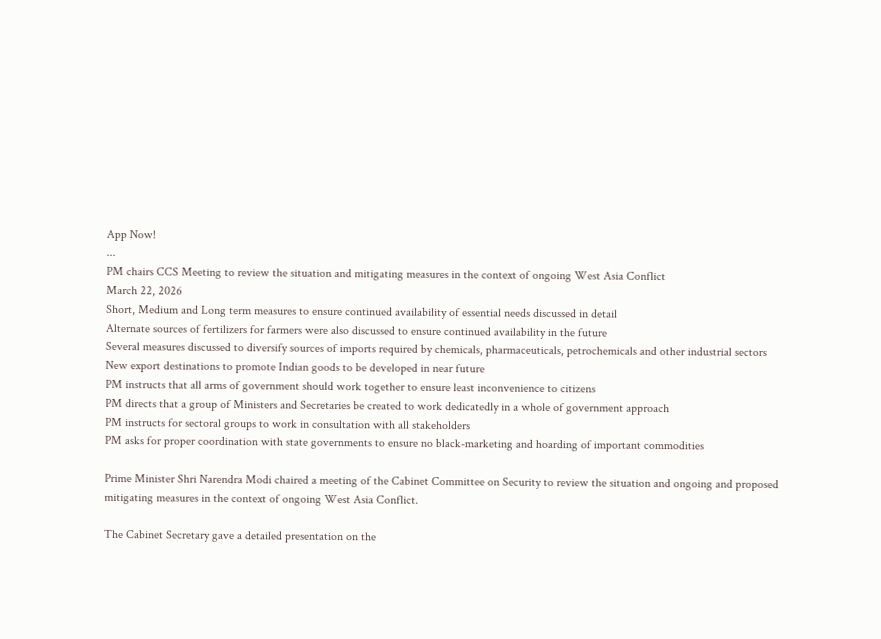App Now!
...
PM chairs CCS Meeting to review the situation and mitigating measures in the context of ongoing West Asia Conflict
March 22, 2026
Short, Medium and Long term measures to ensure continued availability of essential needs discussed in detail
Alternate sources of fertilizers for farmers were also discussed to ensure continued availability in the future
Several measures discussed to diversify sources of imports required by chemicals, pharmaceuticals, petrochemicals and other industrial sectors
New export destinations to promote Indian goods to be developed in near future
PM instructs that all arms of government should work together to ensure least inconvenience to citizens
PM directs that a group of Ministers and Secretaries be created to work dedicatedly in a whole of government approach
PM instructs for sectoral groups to work in consultation with all stakeholders
PM asks for proper coordination with state governments to ensure no black-marketing and hoarding of important commodities

Prime Minister Shri Narendra Modi chaired a meeting of the Cabinet Committee on Security to review the situation and ongoing and proposed mitigating measures in the context of ongoing West Asia Conflict.

The Cabinet Secretary gave a detailed presentation on the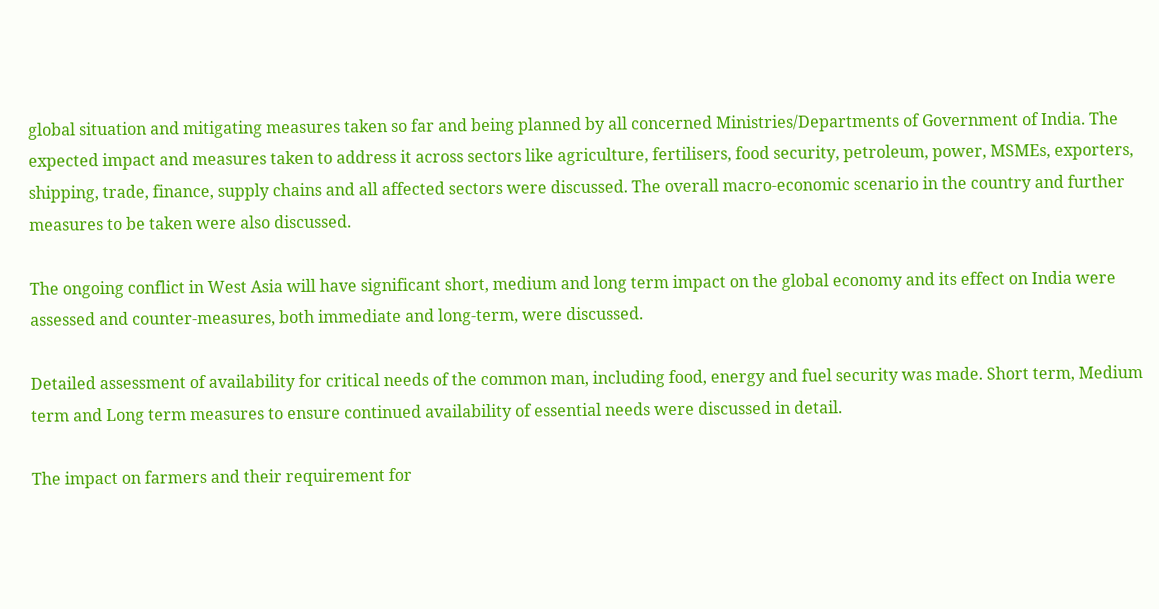global situation and mitigating measures taken so far and being planned by all concerned Ministries/Departments of Government of India. The expected impact and measures taken to address it across sectors like agriculture, fertilisers, food security, petroleum, power, MSMEs, exporters, shipping, trade, finance, supply chains and all affected sectors were discussed. The overall macro-economic scenario in the country and further measures to be taken were also discussed.

The ongoing conflict in West Asia will have significant short, medium and long term impact on the global economy and its effect on India were assessed and counter-measures, both immediate and long-term, were discussed.

Detailed assessment of availability for critical needs of the common man, including food, energy and fuel security was made. Short term, Medium term and Long term measures to ensure continued availability of essential needs were discussed in detail.

The impact on farmers and their requirement for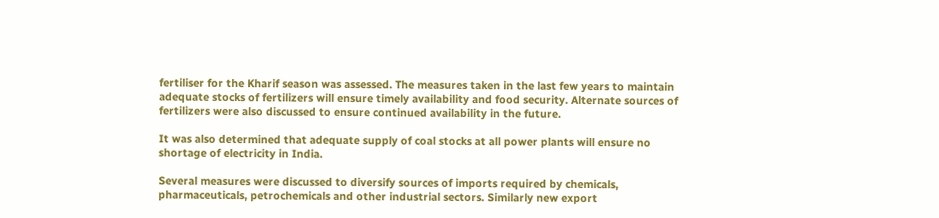fertiliser for the Kharif season was assessed. The measures taken in the last few years to maintain adequate stocks of fertilizers will ensure timely availability and food security. Alternate sources of fertilizers were also discussed to ensure continued availability in the future.

It was also determined that adequate supply of coal stocks at all power plants will ensure no shortage of electricity in India.

Several measures were discussed to diversify sources of imports required by chemicals, pharmaceuticals, petrochemicals and other industrial sectors. Similarly new export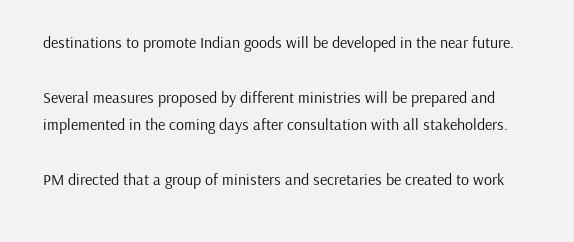destinations to promote Indian goods will be developed in the near future.

Several measures proposed by different ministries will be prepared and implemented in the coming days after consultation with all stakeholders.

PM directed that a group of ministers and secretaries be created to work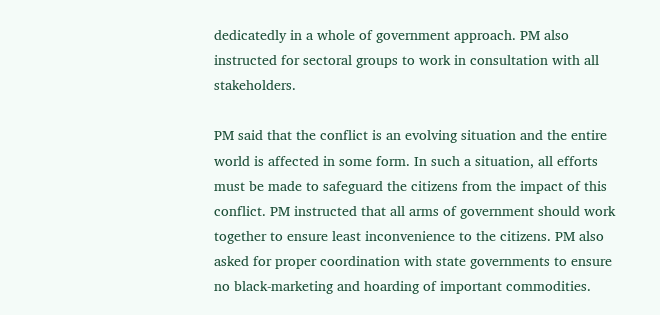dedicatedly in a whole of government approach. PM also instructed for sectoral groups to work in consultation with all stakeholders.

PM said that the conflict is an evolving situation and the entire world is affected in some form. In such a situation, all efforts must be made to safeguard the citizens from the impact of this conflict. PM instructed that all arms of government should work together to ensure least inconvenience to the citizens. PM also asked for proper coordination with state governments to ensure no black-marketing and hoarding of important commodities.